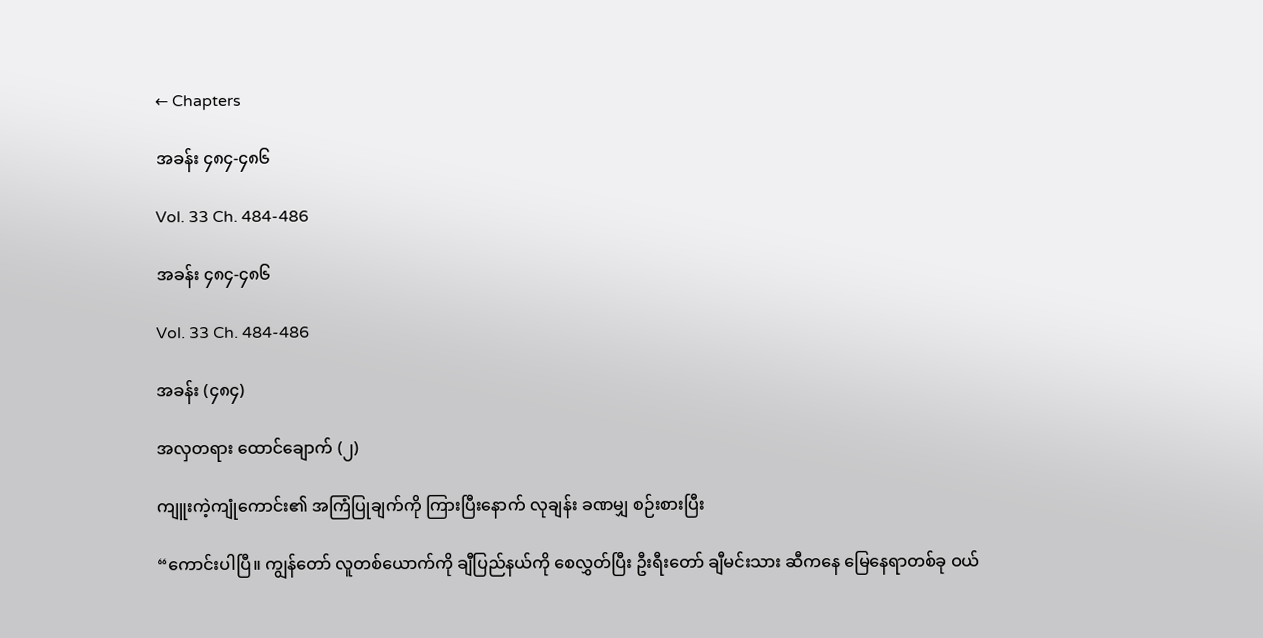← Chapters

အခန်း ၄၈၄-၄၈၆

Vol. 33 Ch. 484-486

အခန်း ၄၈၄-၄၈၆

Vol. 33 Ch. 484-486

အခန်း (၄၈၄)

အလှတရား ထောင်ချောက် (၂)

ကျူးကဲ့ကျုံကောင်း၏ အကြံပြုချက်ကို ကြားပြီးနောက် လုချန်း ခဏမျှ စဉ်းစားပြီး

“ကောင်းပါပြီ။ ကျွန်တော် လူတစ်ယောက်ကို ချီပြည်နယ်ကို စေလွှတ်ပြီး ဦးရီးတော် ချီမင်းသား ဆီကနေ မြေနေရာတစ်ခု ဝယ်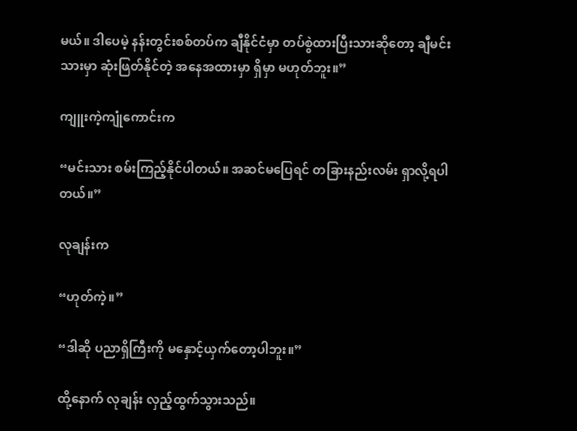မယ်။ ဒါပေမဲ့ နန်းတွင်းစစ်တပ်က ချီနိုင်ငံမှာ တပ်စွဲထားပြီးသားဆိုတော့ ချီမင်းသားမှာ ဆုံးဖြတ်နိုင်တဲ့ အနေအထားမှာ ရှိမှာ မဟုတ်ဘူး။”

ကျူးကဲ့ကျုံကောင်းက

“မင်းသား စမ်းကြည့်နိုင်ပါတယ်။ အဆင်မပြေရင် တခြားနည်းလမ်း ရှာလို့ရပါတယ်။”

လုချန်းက

“ဟုတ်ကဲ့။”

“ဒါဆို ပညာရှိကြီးကို မနှောင့်ယှက်တော့ပါဘူး။”

ထို့နောက် လုချန်း လှည့်ထွက်သွားသည်။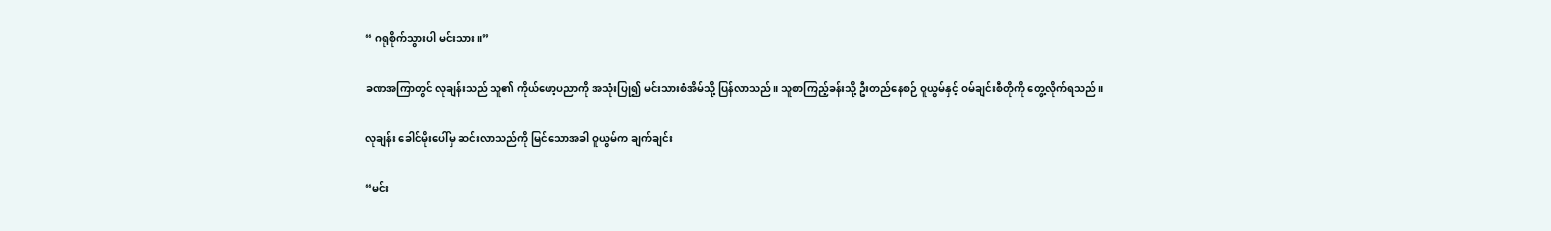“ ဂရုစိုက်သွားပါ မင်းသား။”

ခဏအကြာတွင် လုချန်းသည် သူ၏ ကိုယ်ဖော့ပညာကို အသုံးပြု၍ မင်းသားစံအိမ်သို့ ပြန်လာသည်။ သူစာကြည့်ခန်းသို့ ဦးတည်နေစဉ် ဝူယွမ်နှင့် ဝမ်ချင်းစီတိုကို တွေ့လိုက်ရသည်။

လုချန်း ခေါင်မိုးပေါ်မှ ဆင်းလာသည်ကို မြင်သောအခါ ဝူယွမ်က ချက်ချင်း

“မင်း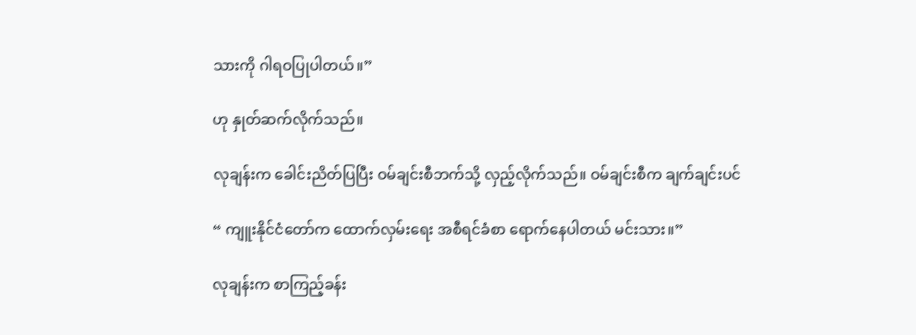သားကို ဂါရဝပြုပါတယ်။”

ဟု နှုတ်ဆက်လိုက်သည်။

လုချန်းက ခေါင်းညိတ်ပြပြီး ဝမ်ချင်းစီဘက်သို့ လှည့်လိုက်သည်။ ဝမ်ချင်းစီက ချက်ချင်းပင်

“ ကျူးနိုင်ငံတော်က ထောက်လှမ်းရေး အစီရင်ခံစာ ရောက်နေပါတယ် မင်းသား။”

လုချန်းက စာကြည့်ခန်း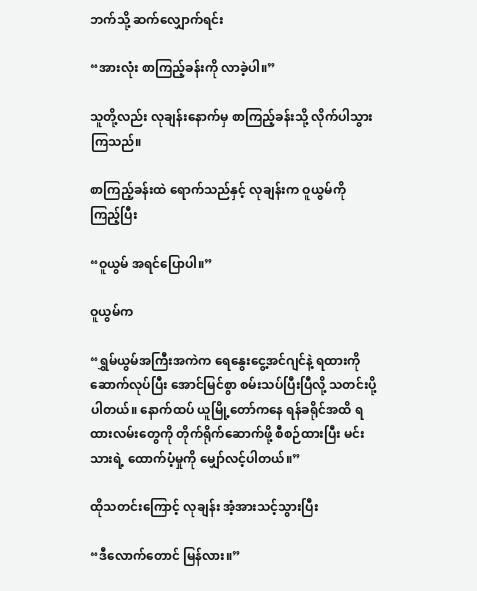ဘက်သို့ ဆက်လျှောက်ရင်း

“အားလုံး စာကြည့်ခန်းကို လာခဲ့ပါ။”

သူတို့လည်း လုချန်းနောက်မှ စာကြည့်ခန်းသို့ လိုက်ပါသွားကြသည်။

စာကြည့်ခန်းထဲ ရောက်သည်နှင့် လုချန်းက ဝူယွမ်ကို ကြည့်ပြီး

“ဝူယွမ် အရင်ပြောပါ။”

ဝူယွမ်က

“ရွှမ်ယွမ်အကြီးအကဲက ရေနွေးငွေ့အင်ဂျင်နဲ့ ရထားကို ဆောက်လုပ်ပြီး အောင်မြင်စွာ စမ်းသပ်ပြီးပြီလို့ သတင်းပို့ပါတယ်။ နောက်ထပ် ယူမြို့တော်ကနေ ရန်ခရိုင်အထိ ရထားလမ်းတွေကို တိုက်ရိုက်ဆောက်ဖို့ စီစဉ်ထားပြီး မင်းသားရဲ့ ထောက်ပံ့မှုကို မျှော်လင့်ပါတယ်။”

ထိုသတင်းကြောင့် လုချန်း အံ့အားသင့်သွားပြီး

“ဒီလောက်တောင် မြန်လား။”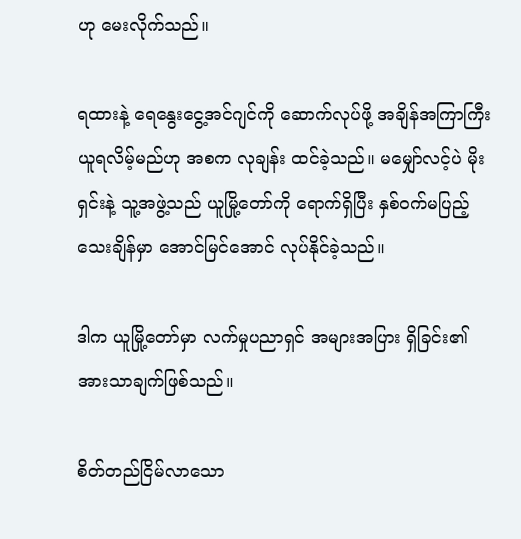ဟု မေးလိုက်သည်။

ရထားနဲ့ ရေနွေးငွေ့အင်ဂျင်ကို ဆောက်လုပ်ဖို့ အချိန်အကြာကြီး ယူရလိမ့်မည်ဟု အစက လုချန်း ထင်ခဲ့သည်။ မမျှော်လင့်ပဲ မိုးရှင်းနဲ့ သူ့အဖွဲ့သည် ယူမြို့တော်ကို ရောက်ရှိပြီး နှစ်ဝက်မပြည့်သေးချိန်မှာ အောင်မြင်အောင် လုပ်နိုင်ခဲ့သည်။

ဒါက ယူမြို့တော်မှာ လက်မှုပညာရှင် အများအပြား ရှိခြင်း၏ အားသာချက်ဖြစ်သည်။

စိတ်တည်ငြိမ်လာသော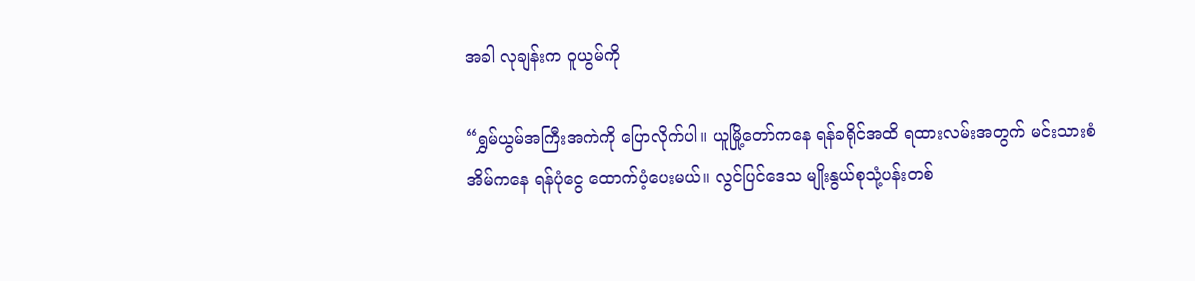အခါ လုချန်းက ဝူယွမ်ကို

“ရွှမ်ယွမ်အကြီးအကဲကို ပြောလိုက်ပါ။ ယူမြို့တော်ကနေ ရန်ခရိုင်အထိ ရထားလမ်းအတွက် မင်းသားစံအိမ်ကနေ ရန်ပုံငွေ ထောက်ပံ့ပေးမယ်။ လွင်ပြင်ဒေသ မျိုးနွယ်စုသုံ့ပန်းတစ်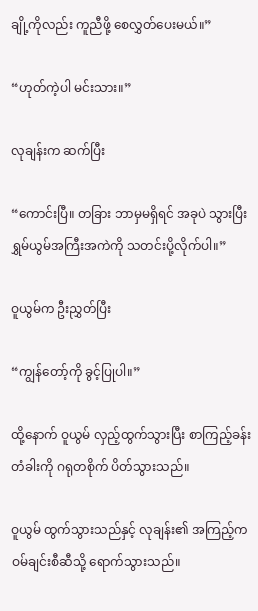ချို့ကိုလည်း ကူညီဖို့ စေလွှတ်ပေးမယ်။”

“ဟုတ်ကဲ့ပါ မင်းသား။”

လုချန်းက ဆက်ပြီး

“ကောင်းပြီ။ တခြား ဘာမှမရှိရင် အခုပဲ သွားပြီး ရွှမ်ယွမ်အကြီးအကဲကို သတင်းပို့လိုက်ပါ။”

ဝူယွမ်က ဦးညွှတ်ပြီး

“ကျွန်တော့်ကို ခွင့်ပြုပါ။”

ထို့နောက် ဝူယွမ် လှည့်ထွက်သွားပြီး စာကြည့်ခန်းတံခါးကို ဂရုတစိုက် ပိတ်သွားသည်။

ဝူယွမ် ထွက်သွားသည်နှင့် လုချန်း၏ အကြည့်က ဝမ်ချင်းစီဆီသို့ ရောက်သွားသည်။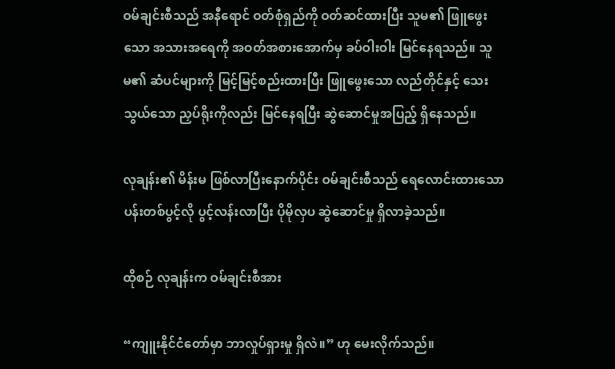ဝမ်ချင်းစီသည် အနီရောင် ဝတ်စုံရှည်ကို ဝတ်ဆင်ထားပြီး သူမ၏ ဖြူဖွေးသော အသားအရေကို အဝတ်အစားအောက်မှ ခပ်ဝါးဝါး မြင်နေရသည်။ သူမ၏ ဆံပင်များကို မြင့်မြင့်စည်းထားပြီး ဖြူဖွေးသော လည်တိုင်နှင့် သေးသွယ်သော ညှပ်ရိုးကိုလည်း မြင်နေရပြီး ဆွဲဆောင်မှုအပြည့် ရှိနေသည်။

လုချန်း၏ မိန်းမ ဖြစ်လာပြီးနောက်ပိုင်း ဝမ်ချင်းစီသည် ရေလောင်းထားသော ပန်းတစ်ပွင့်လို ပွင့်လန်းလာပြီး ပိုမိုလှပ ဆွဲဆောင်မှု ရှိလာခဲ့သည်။

ထိုစဉ် လုချန်းက ဝမ်ချင်းစီအား

“ကျူးနိုင်ငံတော်မှာ ဘာလှုပ်ရှားမှု ရှိလဲ။” ဟု မေးလိုက်သည်။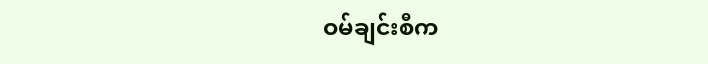ဝမ်ချင်းစီက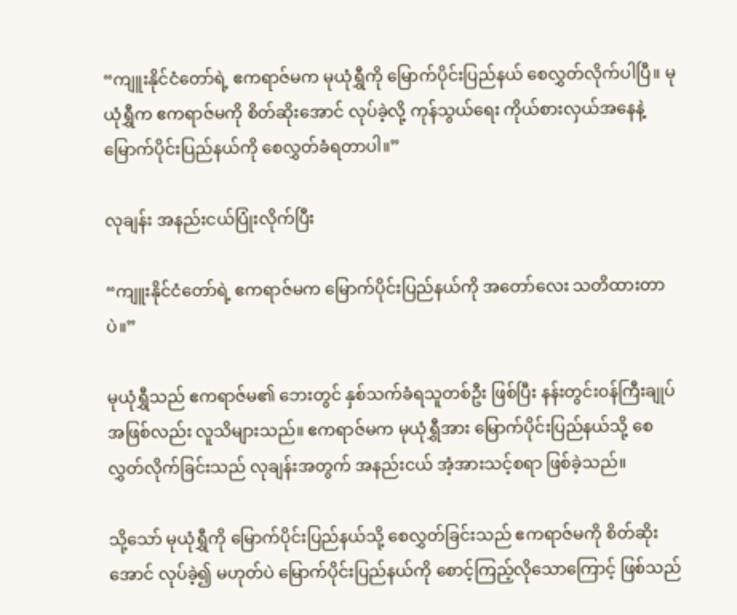“ကျူးနိုင်ငံတော်ရဲ့ ဧကရာဇ်မက မုယုံရွှီကို မြောက်ပိုင်းပြည်နယ် စေလွှတ်လိုက်ပါပြီ။ မုယုံရွှီက ဧကရာဇ်မကို စိတ်ဆိုးအောင် လုပ်ခဲ့လို့ ကုန်သွယ်ရေး ကိုယ်စားလှယ်အနေနဲ့ မြောက်ပိုင်းပြည်နယ်ကို စေလွှတ်ခံရတာပါ။”

လုချန်း အနည်းငယ်ပြုံးလိုက်ပြီး

“ကျူးနိုင်ငံတော်ရဲ့ ဧကရာဇ်မက မြောက်ပိုင်းပြည်နယ်ကို အတော်လေး သတိထားတာပဲ။”

မုယုံရွှီသည် ဧကရာဇ်မ၏ ဘေးတွင် နှစ်သက်ခံရသူတစ်ဦး ဖြစ်ပြီး နန်းတွင်းဝန်ကြီးချုပ်အဖြစ်လည်း လူသိများသည်။ ဧကရာဇ်မက မုယုံရွှီအား မြောက်ပိုင်းပြည်နယ်သို့ စေလွှတ်လိုက်ခြင်းသည် လုချန်းအတွက် အနည်းငယ် အံ့အားသင့်စရာ ဖြစ်ခဲ့သည်။

သို့သော် မုယုံရွှီကို မြောက်ပိုင်းပြည်နယ်သို့ စေလွှတ်ခြင်းသည် ဧကရာဇ်မကို စိတ်ဆိုးအောင် လုပ်ခဲ့၍ မဟုတ်ပဲ မြောက်ပိုင်းပြည်နယ်ကို စောင့်ကြည့်လိုသောကြောင့် ဖြစ်သည်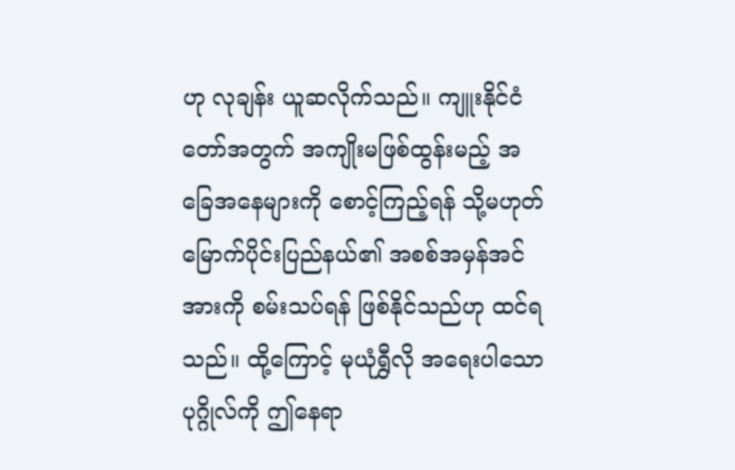ဟု လုချန်း ယူဆလိုက်သည်။ ကျူးနိုင်ငံတော်အတွက် အကျိုးမဖြစ်ထွန်းမည့် အခြေအနေများကို စောင့်ကြည့်ရန် သို့မဟုတ် မြောက်ပိုင်းပြည်နယ်၏ အစစ်အမှန်အင်အားကို စမ်းသပ်ရန် ဖြစ်နိုင်သည်ဟု ထင်ရသည်။ ထို့ကြောင့် မုယုံရွှီလို အရေးပါသော ပုဂ္ဂိုလ်ကို ဤနေရာ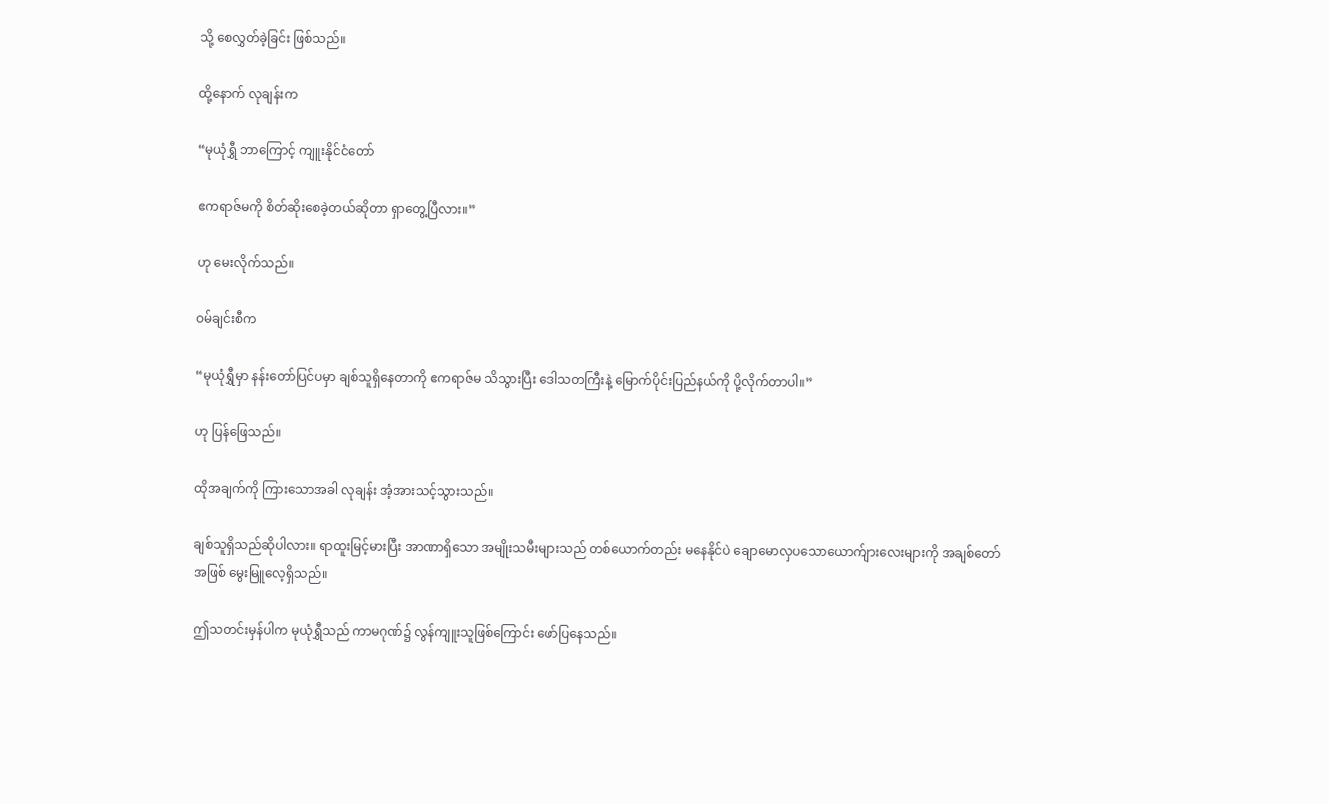သို့ စေလွှတ်ခဲ့ခြင်း ဖြစ်သည်။

ထို့နောက် လုချန်းက

“မုယုံရွှီ ဘာကြောင့် ကျူးနိုင်ငံတော်

ဧကရာဇ်မကို စိတ်ဆိုးစေခဲ့တယ်ဆိုတာ ရှာတွေ့ပြီလား။”

ဟု မေးလိုက်သည်။

ဝမ်ချင်းစီက

“မုယုံရွှီမှာ နန်းတော်ပြင်ပမှာ ချစ်သူရှိနေတာကို ဧကရာဇ်မ သိသွားပြီး ဒေါသတကြီးနဲ့ မြောက်ပိုင်းပြည်နယ်ကို ပို့လိုက်တာပါ။”

ဟု ပြန်ဖြေသည်။

ထိုအချက်ကို ကြားသောအခါ လုချန်း အံ့အားသင့်သွားသည်။

ချစ်သူရှိသည်ဆိုပါလား။ ရာထူးမြင့်မားပြီး အာဏာရှိသော အမျိုးသမီးများသည် တစ်ယောက်တည်း မနေနိုင်ပဲ ချောမောလှပသောယောက်ျားလေးများကို အချစ်တော်အဖြစ် မွေးမြူလေ့ရှိသည်။

ဤသတင်းမှန်ပါက မုယုံရွှီသည် ကာမဂုဏ်၌ လွန်ကျူးသူဖြစ်ကြောင်း ဖော်ပြနေသည်။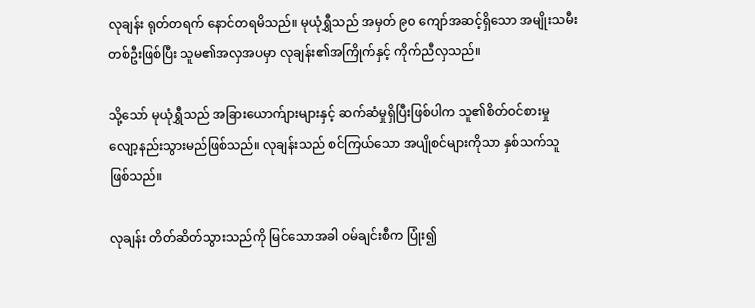လုချန်း ရုတ်တရက် နောင်တရမိသည်။ မုယုံရွှီသည် အမှတ် ၉၀ ကျော်အဆင့်ရှိသော အမျိုးသမီးတစ်ဦးဖြစ်ပြီး သူမ၏အလှအပမှာ လုချန်း၏အကြိုက်နှင့် ကိုက်ညီလှသည်။

သို့သော် မုယုံရွှီသည် အခြားယောက်ျားများနှင့် ဆက်ဆံမှုရှိပြီးဖြစ်ပါက သူ၏စိတ်ဝင်စားမှု လျော့နည်းသွားမည်ဖြစ်သည်။ လုချန်းသည် စင်ကြယ်သော အပျိုစင်များကိုသာ နှစ်သက်သူဖြစ်သည်။

လုချန်း တိတ်ဆိတ်သွားသည်ကို မြင်သောအခါ ဝမ်ချင်းစီက ပြုံး၍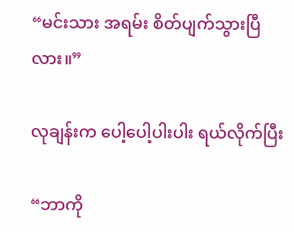“မင်းသား အရမ်း စိတ်ပျက်သွားပြီလား။”

လုချန်းက ပေါ့ပေါ့ပါးပါး ရယ်လိုက်ပြီး

“ဘာကို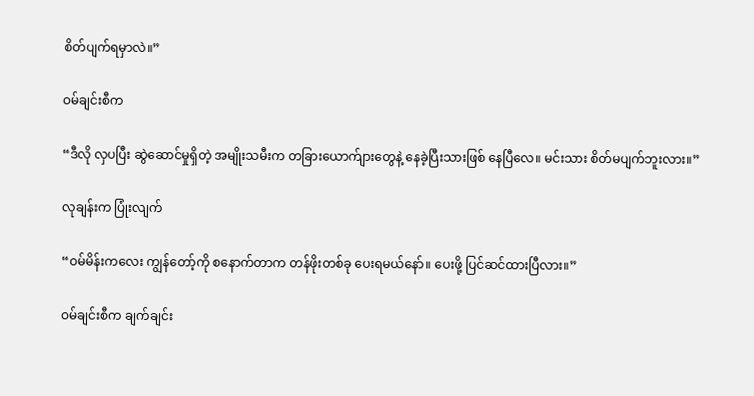စိတ်ပျက်ရမှာလဲ။”

ဝမ်ချင်းစီက

“ဒီလို လှပပြီး ဆွဲဆောင်မှုရှိတဲ့ အမျိုးသမီးက တခြားယောက်ျားတွေနဲ့ နေခဲ့ပြီးသားဖြစ်‌ နေပြီလေ။ မင်းသား စိတ်မပျက်ဘူးလား။”

လုချန်းက ပြုံးလျက်

“ဝမ်မိန်းကလေး ကျွန်တော့်ကို စနောက်တာက တန်ဖိုးတစ်ခု ပေးရမယ်နော်။ ပေးဖို့ ပြင်ဆင်ထားပြီလား။”

ဝမ်ချင်းစီက ချက်ချင်း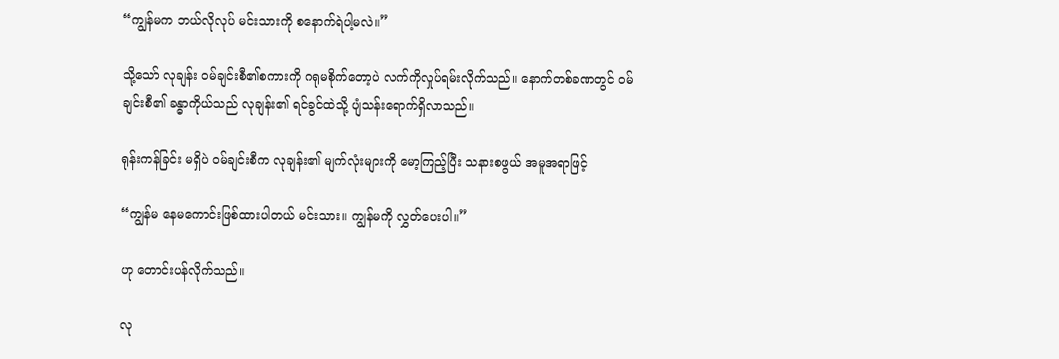“ကျွန်မက ဘယ်လိုလုပ် မင်းသားကို စနောက်ရဲပါ့မလဲ။”

သို့သော် လုချန်း ဝမ်ချင်းစီ၏စကားကို ဂရုမစိုက်တော့ပဲ လက်ကိုလှုပ်ရမ်းလိုက်သည်။ နောက်တစ်ခဏတွင် ဝမ်ချင်းစီ၏ ခန္ဓာကိုယ်သည် လုချန်း၏ ရင်ခွင်ထဲသို့ ပျံသန်းရောက်ရှိလာသည်။

ရုန်းကန်ခြင်း မရှိပဲ ဝမ်ချင်းစီက လုချန်း၏ မျက်လုံးများကို မော့ကြည့်ပြီး သနားစဖွယ် အမူအရာဖြင့်

“ကျွန်မ နေမကောင်းဖြစ်ထားပါတယ် မင်းသား။ ကျွန်မကို လွှတ်ပေးပါ။”

ဟု တောင်းပန်လိုက်သည်။

လု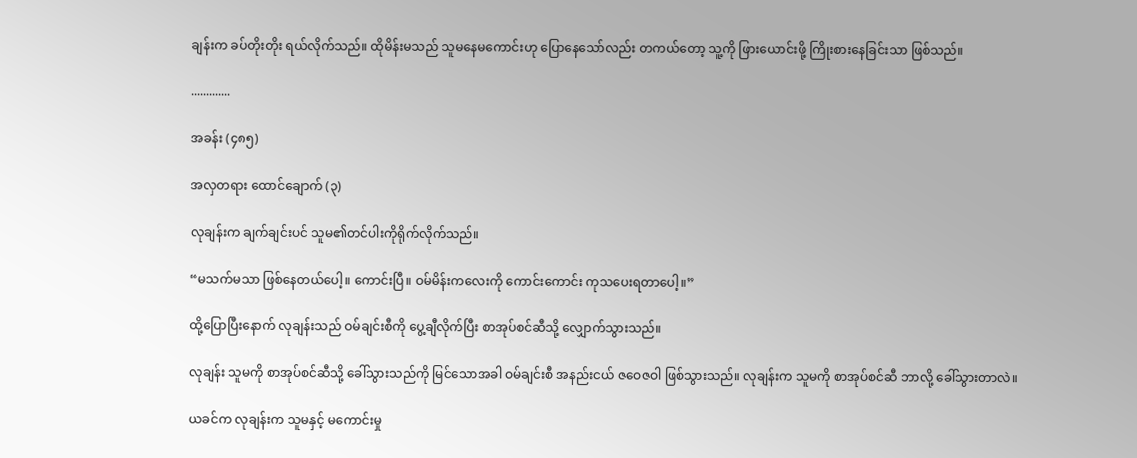ချန်းက ခပ်တိုးတိုး ရယ်လိုက်သည်။ ထိုမိန်းမသည် သူမနေမကောင်းဟု ပြောနေသော်လည်း တကယ်တော့ သူ့ကို ဖြားယောင်းဖို့ ကြိုးစားနေခြင်းသာ ဖြစ်သည်။

.............

အခန်း (၄၈၅)

အလှတရား ထောင်ချောက် (၃)

လုချန်းက ချက်ချင်းပင် သူမ၏တင်ပါးကိုရိုက်လိုက်သည်။

“မသက်မသာ ဖြစ်နေတယ်ပေါ့။ ကောင်းပြီ။ ဝမ်မိန်းကလေးကို ကောင်းကောင်း ကုသပေးရတာပေါ့။”

ထို့ပြောပြီးနောက် လုချန်းသည် ဝမ်ချင်းစီကို ပွေ့ချီလိုက်ပြီး စာအုပ်စင်ဆီသို့ လျှောက်သွားသည်။

လုချန်း သူမကို စာအုပ်စင်ဆီသို့ ခေါ်သွားသည်ကို မြင်သောအခါ ဝမ်ချင်းစီ အနည်းငယ် ဇဝေဇဝါ ဖြစ်သွားသည်။ လုချန်းက သူမကို စာအုပ်စင်ဆီ ဘာလို့ ခေါ်သွားတာလဲ။

ယခင်က လုချန်းက သူမနှင့် မကောင်းမှု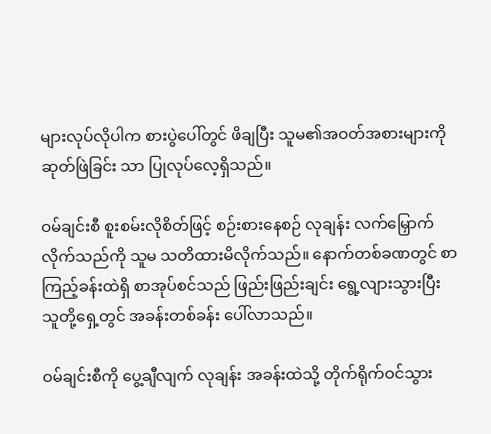များလုပ်လိုပါက စားပွဲပေါ်တွင် ဖိချပြီး သူမ၏အဝတ်အစားများကို ဆုတ်ဖြဲခြင်း သာ ပြုလုပ်လေ့ရှိသည်။

ဝမ်ချင်းစီ စူးစမ်းလိုစိတ်ဖြင့် စဉ်းစားနေစဉ် လုချန်း လက်မြှောက်လိုက်သည်ကို သူမ သတိထားမိလိုက်သည်။ နောက်တစ်ခဏတွင် စာကြည့်ခန်းထဲရှိ စာအုပ်စင်သည် ဖြည်းဖြည်းချင်း ရွေ့လျားသွားပြီး သူတို့ရှေ့တွင် အခန်းတစ်ခန်း ပေါ်လာသည်။

ဝမ်ချင်းစီကို ပွေ့ချီလျက် လုချန်း အခန်းထဲသို့ တိုက်ရိုက်ဝင်သွား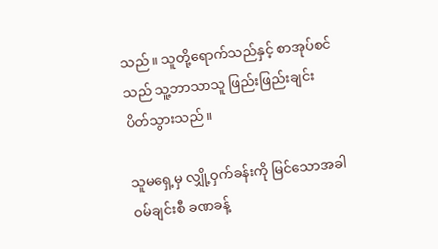သည်။ သူတို့ရောက်သည်နှင့် စာအုပ်စင်သည် သူ့ဘာသာသူ ဖြည်းဖြည်းချင်း ပိတ်သွားသည်။

သူမရှေ့မှ လျှို့ဝှက်ခန်းကို မြင်သောအခါ ဝမ်ချင်းစီ ခဏခန့်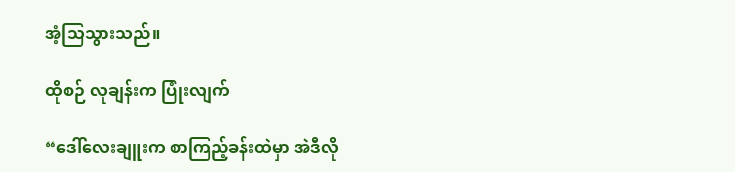အံ့သြသွားသည်။

ထိုစဉ် လုချန်းက ပြုံးလျက်

“ဒေါ်လေးချူးက စာကြည့်ခန်းထဲမှာ အဲဒီလို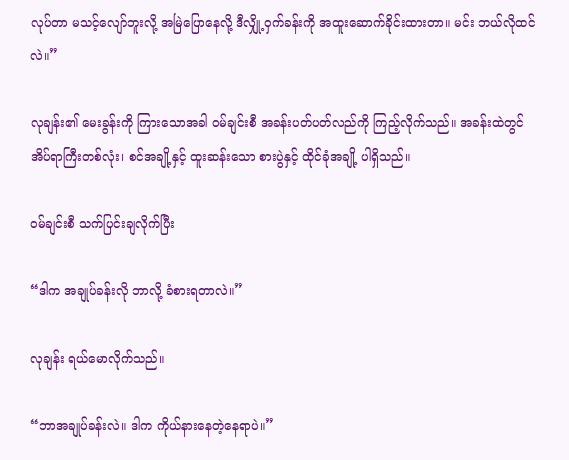လုပ်တာ မသင့်လျော်ဘူးလို့ အမြဲပြောနေလို့ ဒီလျှို့ဝှက်ခန်းကို အထူးဆောက်ခိုင်းထားတာ။ မင်း ဘယ်လိုထင်လဲ။”

လုချန်း၏ မေးခွန်းကို ကြားသောအခါ ဝမ်ချင်းစီ အခန်းပတ်ပတ်လည်ကို ကြည့်လိုက်သည်။ အခန်းထဲတွင် အိပ်ရာကြီးတစ်လုံး၊ စင်အချို့နှင့် ထူးဆန်းသော စားပွဲနှင့် ထိုင်ခုံအချို့ ပါရှိသည်။

ဝမ်ချင်းစီ သက်ပြင်းချလိုက်ပြီး

“ဒါက အချုပ်ခန်းလို ဘာလို့ ခံစားရတာလဲ။”

လုချန်း ရယ်မောလိုက်သည်။

“ဘာအချုပ်ခန်းလဲ။ ဒါက ကိုယ်နားနေတဲ့နေရာပဲ။”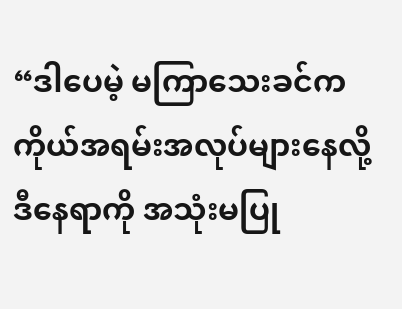“ဒါပေမဲ့ မကြာသေးခင်က ကိုယ်အရမ်းအလုပ်များနေလို့ ဒီနေရာကို အသုံးမပြု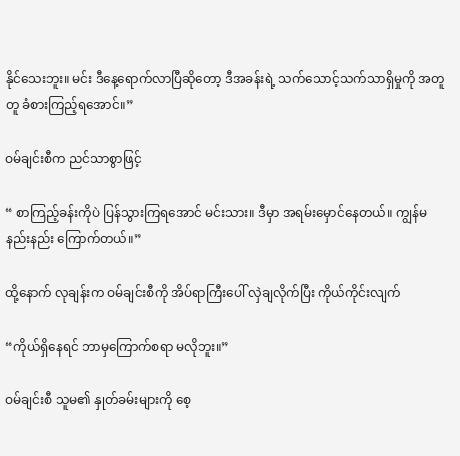နိုင်သေးဘူး။ မင်း ဒီနေ့ရောက်လာပြီဆိုတော့ ဒီအခန်းရဲ့ သက်သောင့်သက်သာရှိမှုကို အတူတူ ခံစားကြည့်ရအောင်။”

ဝမ်ချင်းစီက ညင်သာစွာဖြင့်

“ စာကြည့်ခန်းကိုပဲ ပြန်သွားကြရအောင် မင်းသား။ ဒီမှာ အရမ်းမှောင်နေတယ်။ ကျွန်မ နည်းနည်း ကြောက်တယ်။”

ထို့နောက် လုချန်းက ဝမ်ချင်းစီကို အိပ်ရာကြီးပေါ် လှဲချလိုက်ပြီး ကိုယ်ကိုင်းလျက်

“ကိုယ်ရှိနေရင် ဘာမှကြောက်စရာ မလိုဘူး။”

ဝမ်ချင်းစီ သူမ၏ နှုတ်ခမ်းများကို စေ့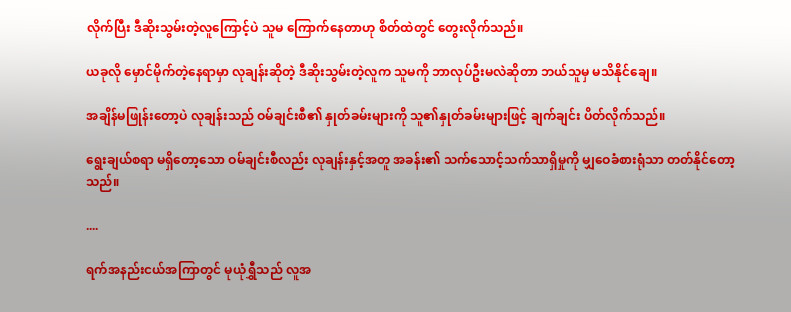လိုက်ပြီး ဒီဆိုးသွမ်းတဲ့လူကြောင့်ပဲ သူမ ကြောက်နေတာဟု စိတ်ထဲတွင် တွေးလိုက်သည်။

ယခုလို မှောင်မိုက်တဲ့နေရာမှာ လုချန်းဆိုတဲ့ ဒီဆိုးသွမ်းတဲ့လူက သူမကို ဘာလုပ်ဦးမလဲဆိုတာ ဘယ်သူမှ မသိနိုင်ချေ။

အချိန်မဖြုန်းတော့ပဲ လုချန်းသည် ဝမ်ချင်းစီ၏ နှုတ်ခမ်းများကို သူ၏နှုတ်ခမ်းများဖြင့် ချက်ချင်း ပိတ်လိုက်သည်။

ရွေးချယ်စရာ မရှိတော့သော ဝမ်ချင်းစီလည်း လုချန်းနှင့်အတူ အခန်း၏ သက်သောင့်သက်သာရှိမှုကို မျှဝေခံစားရုံသာ တတ်နိုင်တော့သည်။

....

ရက်အနည်းငယ်အကြာတွင် မုယုံရွှီသည် လူအ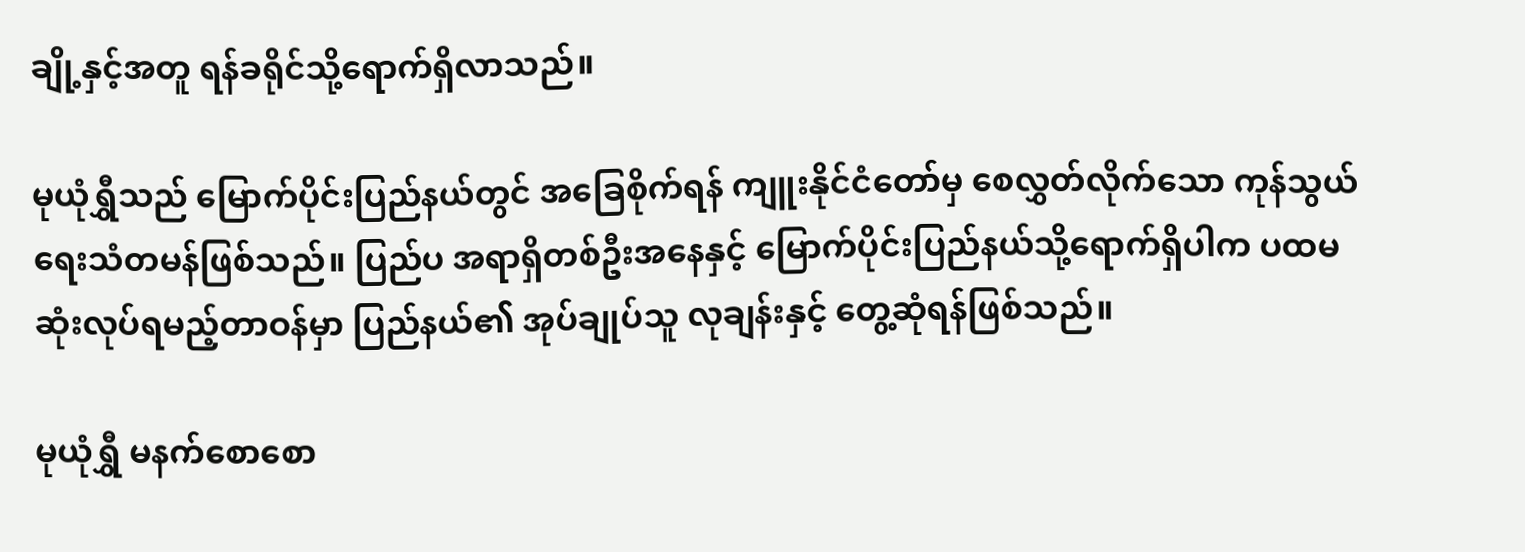ချို့နှင့်အတူ ရန်ခရိုင်သို့ရောက်ရှိလာသည်။

မုယုံရွှီသည် မြောက်ပိုင်းပြည်နယ်တွင် အခြေစိုက်ရန် ကျူးနိုင်ငံတော်မှ စေလွှတ်လိုက်သော ကုန်သွယ်ရေးသံတမန်ဖြစ်သည်။ ပြည်ပ အရာရှိတစ်ဦးအနေနှင့် မြောက်ပိုင်းပြည်နယ်သို့ရောက်ရှိပါက ပထမဆုံးလုပ်ရမည့်တာဝန်မှာ ပြည်နယ်၏ အုပ်ချုပ်သူ လုချန်းနှင့် တွေ့ဆုံရန်ဖြစ်သည်။

မုယုံရွှီ မနက်စောစော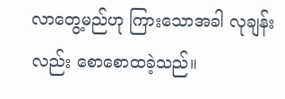လာတွေ့မည်ဟု ကြားသောအခါ လုချန်းလည်း စောစောထခဲ့သည်။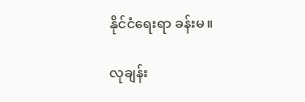နိုင်ငံရေးရာ ခန်းမ။

လုချန်း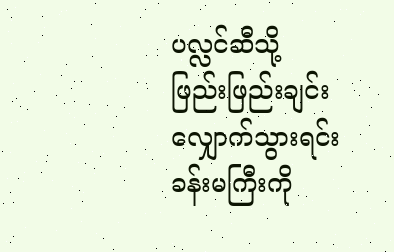ပလ္လင်ဆီသို့ ဖြည်းဖြည်းချင်း လျှောက်သွားရင်း ခန်းမကြီးကို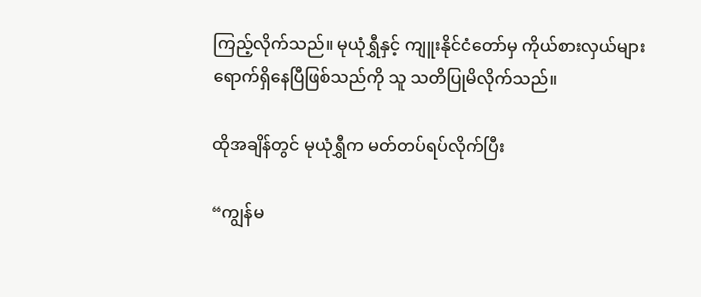ကြည့်လိုက်သည်။ မုယုံရွှီနှင့် ကျူးနိုင်ငံတော်မှ ကိုယ်စားလှယ်များ ရောက်ရှိနေပြီဖြစ်သည်ကို သူ သတိပြုမိလိုက်သည်။

ထိုအချိန်တွင် မုယုံရွှီက မတ်တပ်ရပ်လိုက်ပြီး

“ကျွန်မ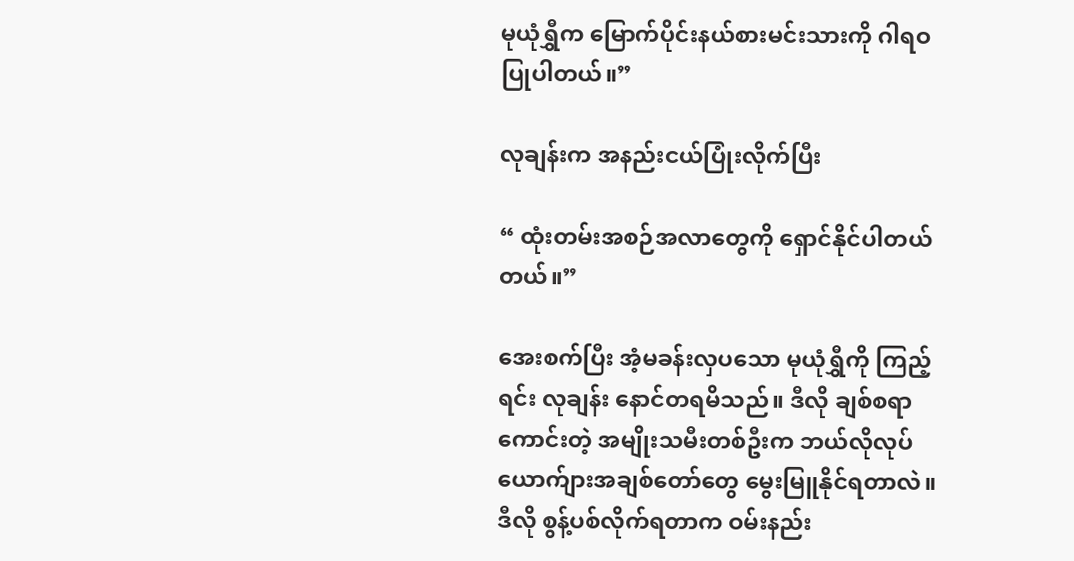မုယုံရွှီက မြောက်ပိုင်းနယ်စားမင်းသားကို ဂါရဝပြုပါတယ်။”

လုချန်းက အနည်းငယ်ပြုံးလိုက်ပြီး

“ ထုံးတမ်းအစဉ်အလာ‌တွေကို ရှောင်နိုင်ပါတယ်တယ်။”

အေးစက်ပြီး အံ့မခန်းလှပသော မုယုံရွှီကို ကြည့်ရင်း လုချန်း နောင်တရမိသည်။ ဒီလို ချစ်စရာကောင်းတဲ့ အမျိုးသမီးတစ်ဦးက ဘယ်လိုလုပ် ယောက်ျားအချစ်‌တော်တွေ မွေးမြူနိုင်ရတာလဲ။ ဒီလို စွန့်ပစ်လိုက်ရတာက ဝမ်းနည်း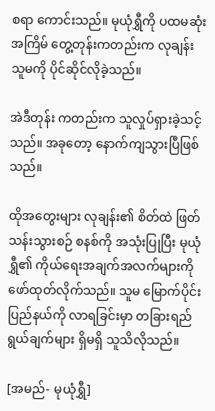စရာ ကောင်းသည်။ မုယုံရွှီကို ပထမဆုံးအကြိမ် တွေ့တုန်းကတည်းက လုချန်း သူမကို ပိုင်ဆိုင်လိုခဲ့သည်။

အဲဒီတုန်း ကတည်းက သူလှုပ်ရှားခဲ့သင့်သည်။ အခုတော့ နောက်ကျသွားပြီဖြစ်သည်။

ထိုအတွေးများ လုချန်း၏ စိတ်ထဲ ဖြတ်သန်းသွားစဉ် စနစ်ကို အသုံးပြုပြီး မုယုံရွှီ၏ ကိုယ်ရေးအချက်အလက်များကို ဖော်ထုတ်လိုက်သည်။ သူမ မြောက်ပိုင်းပြည်နယ်ကို လာရခြင်းမှာ တခြားရည်ရွယ်ချက်များ ရှိမရှိ သူသိလိုသည်။

[အမည်- မုယုံရွှီ]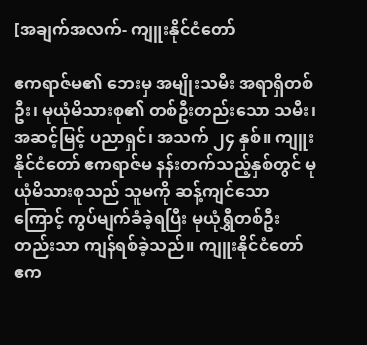[အချက်အလက်- ကျူးနိုင်ငံတော်

ဧကရာဇ်မ၏ ဘေးမှ အမျိုးသမီး အရာရှိတစ်ဦး၊ မုယုံမိသားစု၏ တစ်ဦးတည်းသော သမီး၊ အဆင့်မြင့် ပညာရှင်၊ အသက် ၂၄ နှစ်။ ကျူးနိုင်ငံတော် ဧကရာဇ်မ နန်းတက်သည့်နှစ်တွင် မုယုံမိသားစုသည် သူမကို ဆန့်ကျင်သောကြောင့် ကွပ်မျက်ခံခဲ့ရပြီး မုယုံရွှီတစ်ဦးတည်းသာ ကျန်ရစ်ခဲ့သည်။ ကျူးနိုင်ငံတော် ဧက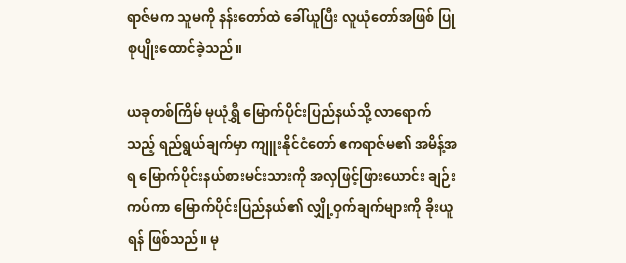ရာဇ်မက သူမကို နန်းတော်ထဲ ခေါ်ယူပြီး လူယုံတော်အဖြစ် ပြုစုပျိုးထောင်ခဲ့သည်။

ယခုတစ်ကြိမ် မုယုံရွှီ မြောက်ပိုင်းပြည်နယ်သို့ လာရောက်သည့် ရည်ရွယ်ချက်မှာ ကျူးနိုင်ငံတော် ဧကရာဇ်မ၏ အမိန့်အရ မြောက်ပိုင်းနယ်စားမင်းသားကို အလှဖြင့်ဖြားယောင်း ချဉ်းကပ်ကာ မြောက်ပိုင်းပြည်နယ်၏ လျှို့ဝှက်ချက်များကို ခိုးယူရန် ဖြစ်သည်။ မု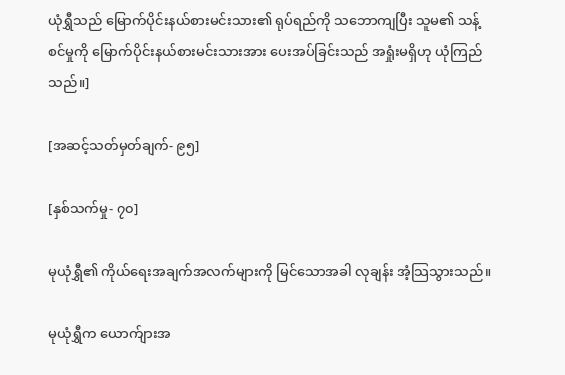ယုံရွှီသည် မြောက်ပိုင်းနယ်စားမင်းသား၏ ရုပ်ရည်ကို သဘောကျပြီး သူမ၏ သန့်စင်မှုကို မြောက်ပိုင်းနယ်စားမင်းသားအား ပေးအပ်ခြင်းသည် အရှုံးမရှိဟု ယုံကြည်သည်။]

[အဆင့်သတ်မှတ်ချက်- ၉၅]

[နှစ်သက်မှု- ၇၀]

မုယုံရွှီ၏ ကိုယ်ရေးအချက်အလက်များကို မြင်သောအခါ လုချန်း အံ့သြသွားသည်။

မုယုံရွှီက ယောက်ျားအ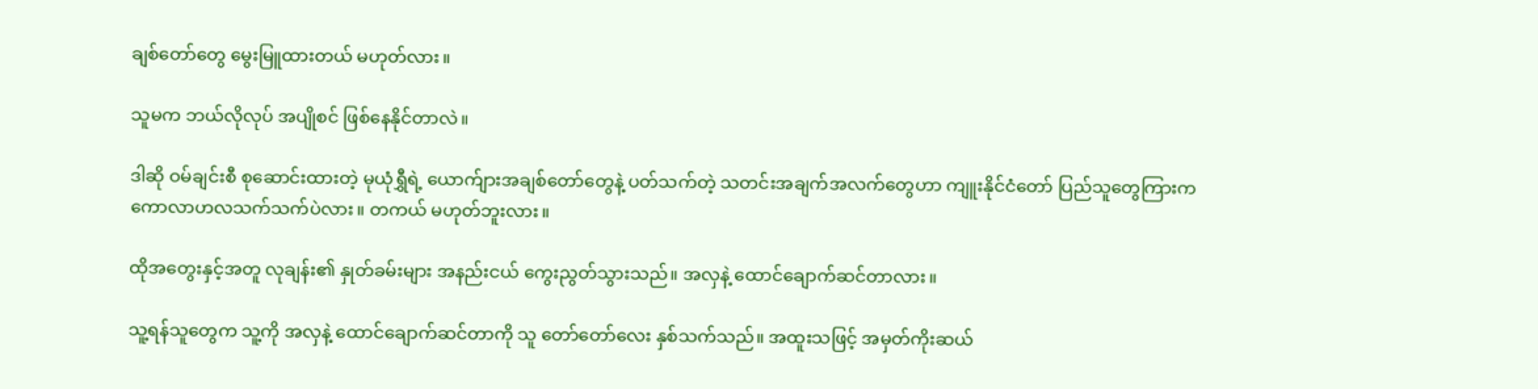ချစ်‌တော်တွေ မွေးမြူထားတယ် မဟုတ်လား။

သူမက ဘယ်လိုလုပ် အပျိုစင် ဖြစ်နေနိုင်တာလဲ။

ဒါဆို ဝမ်ချင်းစီ စုဆောင်းထားတဲ့ မုယုံရွှီရဲ့ ယောက်ျားအချစ်တော်တွေနဲ့ ပတ်သက်တဲ့ သတင်းအချက်အလက်တွေဟာ ကျူးနိုင်ငံတော် ပြည်သူတွေကြားက ကောလာဟလသက်သက်ပဲလား။ တကယ် မဟုတ်ဘူးလား။

ထိုအတွေးနှင့်အတူ လုချန်း၏ နှုတ်ခမ်းများ အနည်းငယ် ကွေးညွတ်သွားသည်။ အလှနဲ့ ထောင်ချောက်ဆင်တာလား။

သူ့ရန်သူတွေက သူ့ကို အလှနဲ့ ထောင်ချောက်ဆင်တာကို သူ တော်တော်လေး နှစ်သက်သည်။ အထူးသဖြင့် အမှတ်ကိုးဆယ်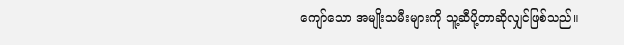ကျော်သော အမျိုးသမီးများကို သူ့ဆီပို့တာဆိုလျှင်ဖြစ်သည်။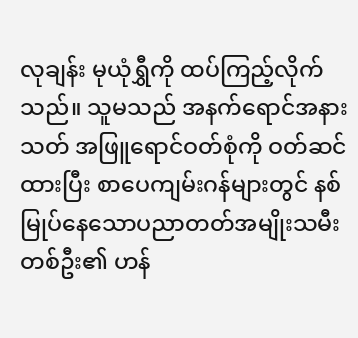လုချန်း မုယုံရွှီကို ထပ်ကြည့်လိုက်သည်။ သူမသည် အနက်ရောင်အနားသတ် အဖြူရောင်ဝတ်စုံကို ဝတ်ဆင်ထားပြီး စာပေကျမ်းဂန်များတွင် နစ်မြုပ်နေသောပညာတတ်အမျိုးသမီးတစ်ဦး၏ ဟန်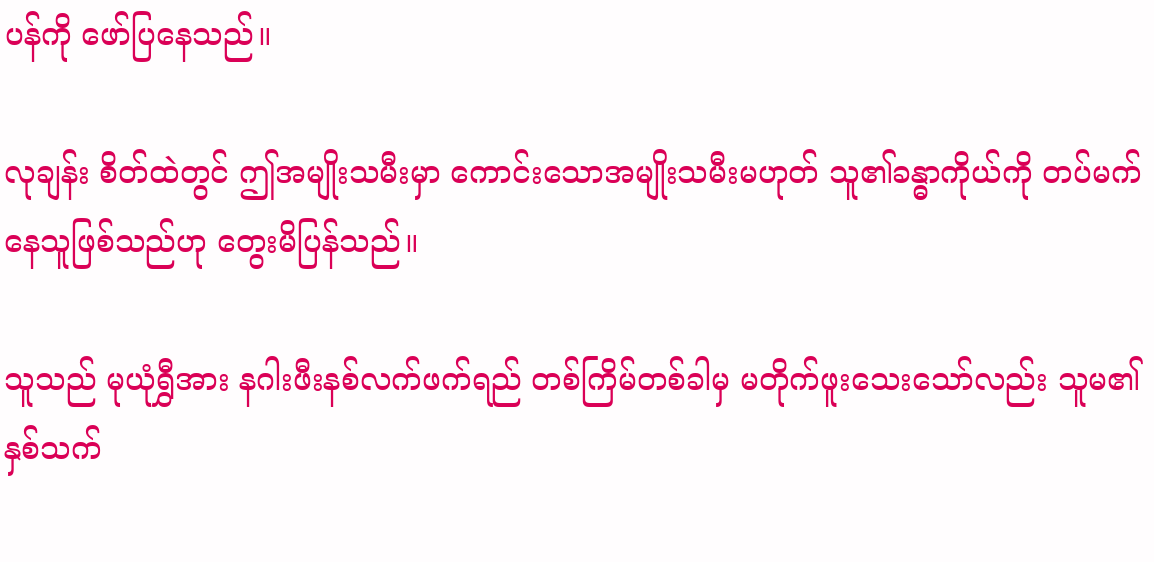ပန်ကို ဖော်ပြနေသည်။

လုချန်း စိတ်ထဲတွင် ဤအမျိုးသမီးမှာ ကောင်းသောအမျိုးသမီးမဟုတ် သူ၏ခန္ဓာကိုယ်ကို တပ်မက်နေသူဖြစ်သည်ဟု တွေးမိပြန်သည်။

သူသည် မုယုံရွှီအား နဂါးဖီးနစ်လက်ဖက်ရည် တစ်ကြိမ်တစ်ခါမှ မတိုက်ဖူးသေးသော်လည်း သူမ၏ နှစ်သက်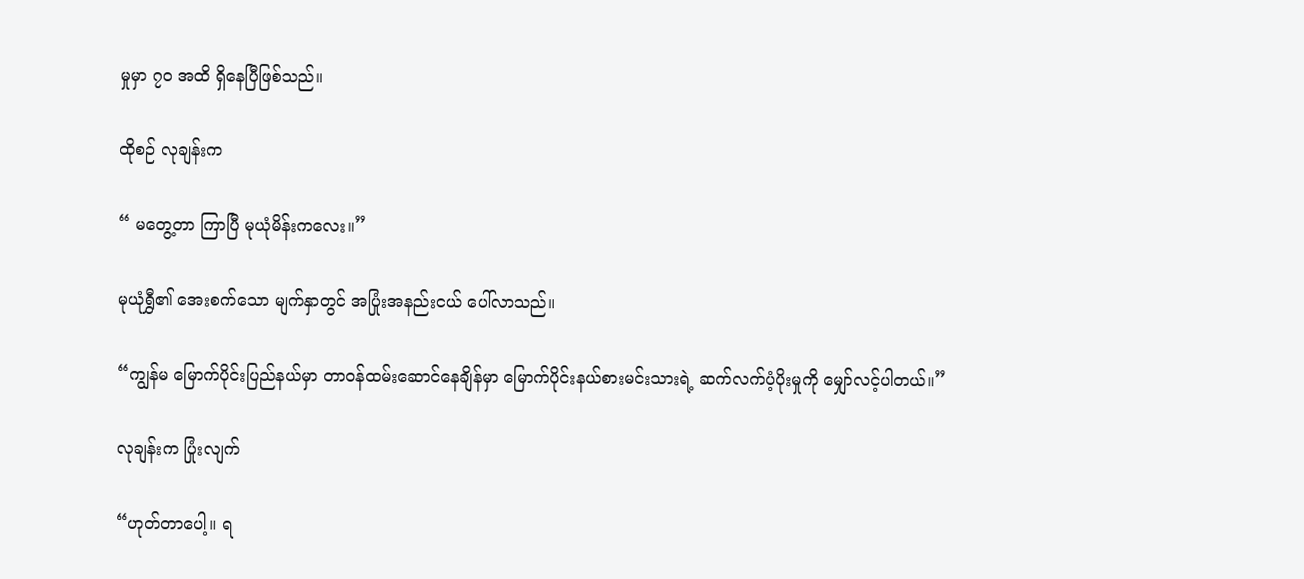မှုမှာ ၇၀ အထိ ရှိနေပြီဖြစ်သည်။

ထိုစဉ် လုချန်းက

“ မတွေ့တာ ကြာပြီ မုယုံမိန်းက‌လေး။”

မုယုံရွှီ၏ အေးစက်သော မျက်နှာတွင် အပြုံးအနည်းငယ် ပေါ်လာသည်။

“ကျွန်မ မြောက်ပိုင်းပြည်နယ်မှာ တာဝန်ထမ်းဆောင်နေချိန်မှာ မြောက်ပိုင်းနယ်စားမင်းသားရဲ့ ဆက်လက်ပံ့ပိုးမှုကို မျှော်လင့်ပါတယ်။”

လုချန်းက ပြုံးလျက်

“ဟုတ်တာပေါ့။ ရ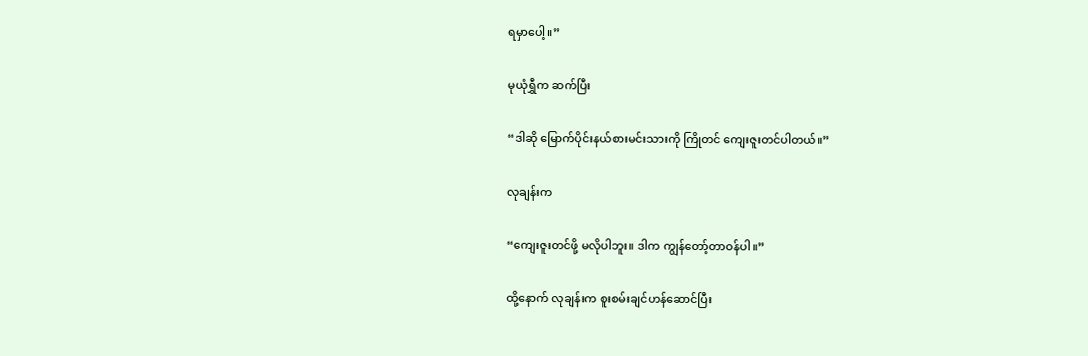ရမှာပေါ့။”

မုယုံရွှီက ဆက်ပြီး

“ဒါဆို မြောက်ပိုင်းနယ်စားမင်းသားကို ကြိုတင် ကျေးဇူးတင်ပါတယ်။”

လုချန်းက

“ကျေးဇူးတင်ဖို့ မလိုပါဘူး။ ဒါက ကျွန်တော့်တာဝန်ပါ။”

ထို့နောက် လုချန်းက စူးစမ်းချင်ဟန်ဆောင်ပြီး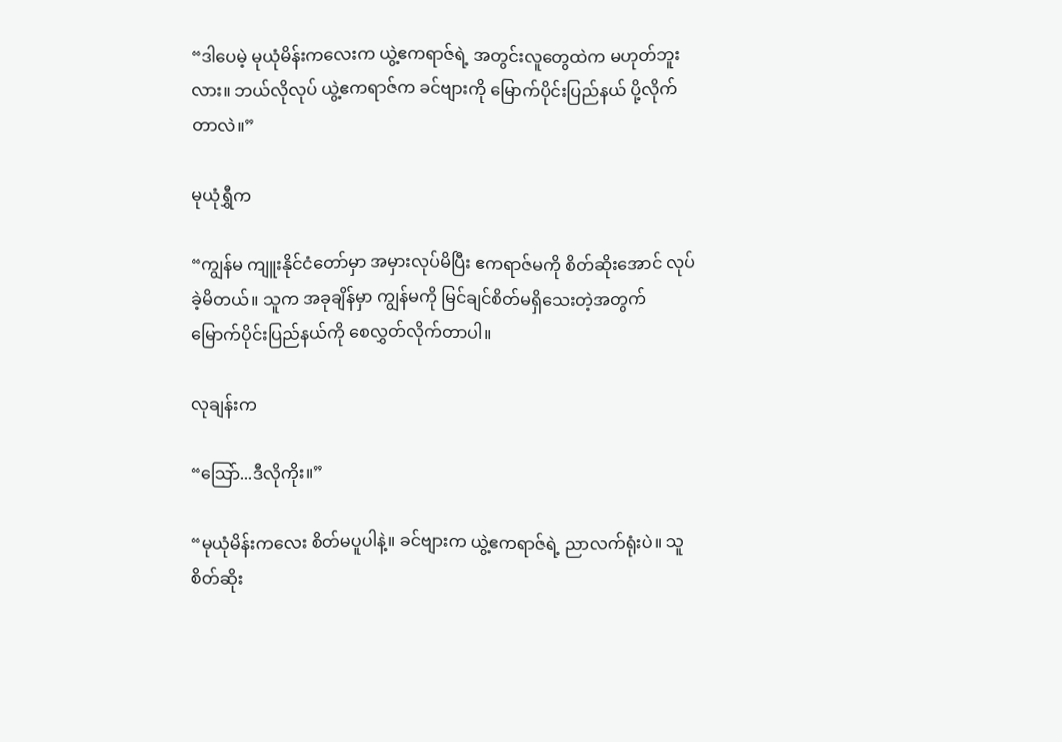“ဒါပေမဲ့ မုယုံမိန်းကလေးက ယွဲ့ဧကရာဇ်ရဲ့ အတွင်းလူတွေထဲက မဟုတ်ဘူးလား။ ဘယ်လိုလုပ် ယွဲ့ဧကရာဇ်က ခင်ဗျားကို မြောက်ပိုင်းပြည်နယ် ပို့လိုက်တာလဲ။”

မုယုံရွှီက

“ကျွန်မ ကျူးနိုင်ငံတော်မှာ အမှားလုပ်မိပြီး ဧကရာဇ်မကို စိတ်ဆိုးအောင် လုပ်ခဲ့မိတယ်။ သူက အခုချိန်မှာ ကျွန်မကို မြင်ချင်စိတ်မရှိသေးတဲ့အတွက် မြောက်ပိုင်းပြည်နယ်ကို စေလွှတ်လိုက်တာပါ။

လုချန်းက

“သြော်...ဒီလိုကိုး။”

“မုယုံမိန်းကလေး စိတ်မပူပါနဲ့။ ခင်ဗျားက ယွဲ့ဧကရာဇ်ရဲ့ ညာလက်ရုံးပဲ။ သူစိတ်ဆိုး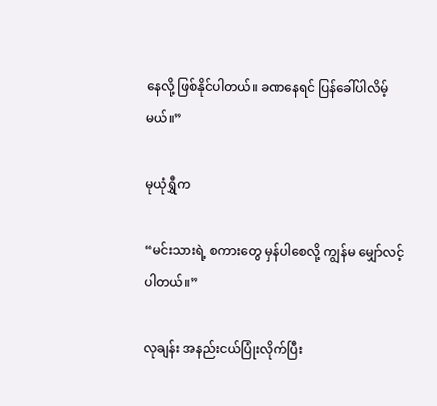နေလို့ ဖြစ်နိုင်ပါတယ်။ ခဏနေရင် ပြန်ခေါ်ပါလိမ့်မယ်။”

မုယုံရွှီက

“မင်းသားရဲ့ စကားတွေ မှန်ပါစေလို့ ကျွန်မ မျှော်လင့်ပါတယ်။”

လုချန်း အနည်းငယ်ပြုံးလိုက်ပြီး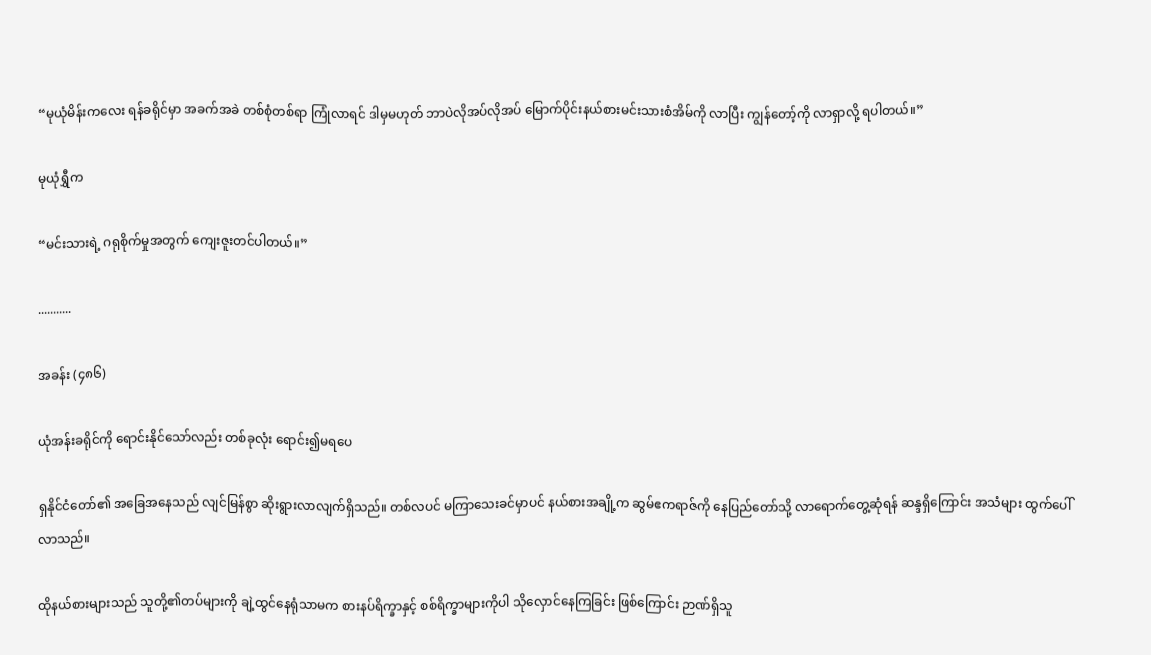“မုယုံမိန်းကလေး ရန်ခရိုင်မှာ အခက်အခဲ တစ်စုံတစ်ရာ ကြုံလာရင် ဒါမှမဟုတ် ဘာပဲလိုအပ်လိုအပ် မြောက်ပိုင်းနယ်စားမင်းသားစံအိမ်ကို လာပြီး ကျွန်တော့်ကို လာရှာလို့ ရပါတယ်။”

မုယုံရွှီက

“မင်းသားရဲ့ ဂရုစိုက်မှုအတွက် ကျေးဇူးတင်ပါတယ်။”

...........

အခန်း (၄၈၆)

ယုံအန်းခရိုင်ကို ရောင်းနိုင်သော်လည်း တစ်ခုလုံး ရောင်း၍မရပေ

ရှနိုင်ငံတော်၏ အခြေအနေသည် လျင်မြန်စွာ ဆိုးရွားလာလျက်ရှိသည်။ တစ်လပင် မကြာသေးခင်မှာပင် နယ်စားအချို့က ဆွမ်ဧကရာဇ်ကို နေပြည်တော်သို့ လာရောက်တွေ့ဆုံရန် ဆန္ဒရှိကြောင်း အသံများ ထွက်ပေါ်လာသည်။

ထိုနယ်စားများသည် သူတို့၏တပ်များကို ချဲ့ထွင်နေရုံသာမက စားနပ်ရိက္ခာနှင့် စစ်ရိက္ခာများကိုပါ သိုလှောင်နေကြခြင်း ဖြစ်ကြောင်း ဉာဏ်ရှိသူ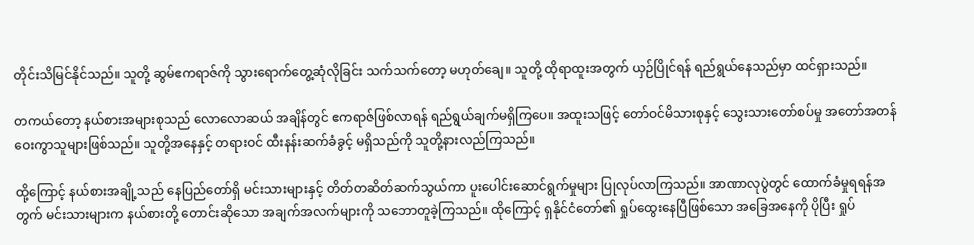တိုင်းသိမြင်နိုင်သည်။ သူတို့ ဆွမ်ဧကရာဇ်ကို သွားရောက်တွေ့ဆုံလိုခြင်း သက်သက်တော့ မဟုတ်ချေ။ သူတို့ ထိုရာထူးအတွက် ယှဉ်ပြိုင်ရန် ရည်ရွယ်နေသည်မှာ ထင်ရှားသည်။

တကယ်တော့ နယ်စားအများစုသည် လောလောဆယ် အချိန်တွင် ဧကရာဇ်ဖြစ်လာရန် ရည်ရွယ်ချက်မရှိကြပေ။ အထူးသဖြင့် တော်ဝင်မိသားစုနှင့် သွေးသားတော်စပ်မှု အတော်အတန် ဝေးကွာသူများဖြစ်သည်။ သူတို့အနေနှင့် တရားဝင် ထီးနန်းဆက်ခံခွင့် မရှိသည်ကို သူတို့နားလည်ကြသည်။

ထို့ကြောင့် နယ်စားအချို့သည် နေပြည်တော်ရှိ မင်းသားများနှင့် တိတ်တဆိတ်ဆက်သွယ်ကာ ပူးပေါင်းဆောင်ရွက်မှုများ ပြုလုပ်လာကြသည်။ အာဏာလုပွဲတွင် ထောက်ခံမှုရရန်အတွက် မင်းသားများက နယ်စားတို့ တောင်းဆိုသော အချက်အလက်များကို သဘောတူခဲ့ကြသည်။ ထိုကြောင့် ရှနိုင်ငံတော်၏ ရှုပ်ထွေးနေပြီဖြစ်‌သော အခြေအနေကို ပိုပြီး ရှုပ်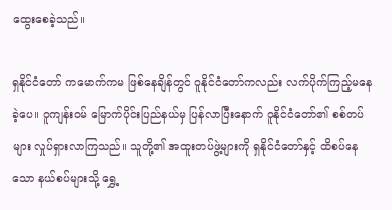ထွေးစေခဲ့သည်။

ရှနိုင်ငံတော် ကမောက်ကမ ဖြစ်နေချိန်တွင် ဝူနိုင်ငံတော်ကလည်း လက်ပိုက်ကြည့်မနေခဲ့ပေ။ ဝူကျန်းဝမ် မြောက်ပိုင်းပြည်နယ်မှ ပြန်လာပြီးနောက် ဝူနိုင်ငံတော်၏ စစ်တပ်များ လှုပ်ရှားလာကြသည်။ သူတို့၏ အထူးတပ်ဖွဲ့များကို ရှနိုင်ငံတော်နှင့် ထိစပ်နေသော နယ်စပ်များသို့ ရွှေ့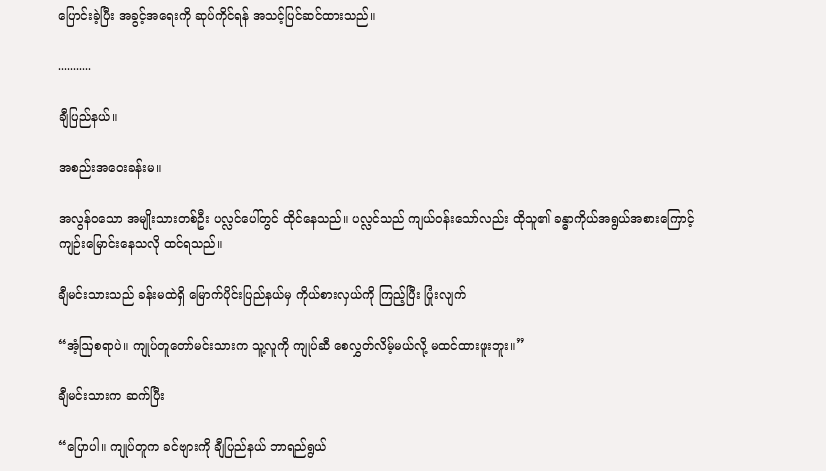ပြောင်းခဲ့ပြီး အခွင့်အရေးကို ဆုပ်ကိုင်ရန် အသင့်ပြင်ဆင်ထားသည်။

...........

ချီပြည်နယ်။

အစည်းအဝေးခန်းမ။

အလွန်ဝသော အမျိုးသားတစ်ဦး ပလ္လင်ပေါ်တွင် ထိုင်နေသည်။ ပလ္လင်သည် ကျယ်ဝန်းသော်လည်း ထိုသူ၏ ခန္ဓာကိုယ်အရွယ်အစားကြောင့် ကျဉ်းမြောင်းနေသလို ထင်ရသည်။

ချီမင်းသားသည် ခန်းမထဲရှိ မြောက်ပိုင်းပြည်နယ်မှ ကိုယ်စားလှယ်ကို ကြည့်ပြီး ပြုံးလျက်

“အံ့ဩစရာပဲ။ ကျုပ်တူတော်မင်းသားက သူ့လူကို ကျုပ်ဆီ စေလွှတ်လိမ့်မယ်လို့ မထင်ထားဖူးဘူး။”

ချီမင်းသားက ဆက်ပြီး

“ပြောပါ။ ကျုပ်တူက ခင်ဗျားကို ချီပြည်နယ် ဘာရည်ရွယ်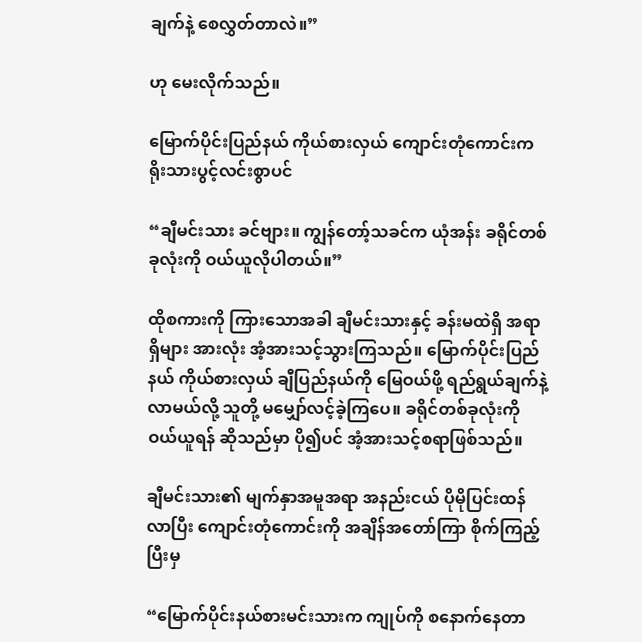ချက်နဲ့ စေလွှတ်တာလဲ။”

ဟု မေးလိုက်သည်။

မြောက်ပိုင်းပြည်နယ် ကိုယ်စားလှယ် ကျောင်းတုံကောင်းက ရိုးသားပွင့်လင်းစွာပင်

“ချီမင်းသား ခင်ဗျား။ ကျွန်တော့်သခင်က ယုံအန်း ခရိုင်တစ်ခုလုံးကို ဝယ်ယူလိုပါတယ်။”

ထိုစကားကို ကြားသောအခါ ချီမင်းသားနှင့် ခန်းမထဲရှိ အရာရှိများ အားလုံး အံ့အားသင့်သွားကြသည်။ မြောက်ပိုင်းပြည်နယ် ကိုယ်စားလှယ် ချီပြည်နယ်ကို မြေဝယ်ဖို့ ရည်ရွယ်ချက်နဲ့ လာမယ်လို့ သူတို့ မမျှော်လင့်ခဲ့ကြပေ။ ခရိုင်တစ်ခုလုံးကိုဝယ်ယူရန် ဆိုသည်မှာ ပို၍ပင် အံ့အားသင့်စရာဖြစ်သည်။

ချီမင်းသား၏ မျက်နှာအမူအရာ အနည်းငယ် ပိုမိုပြင်းထန်လာပြီး ကျောင်းတုံကောင်းကို အချိန်အတော်ကြာ စိုက်ကြည့်ပြီးမှ

“မြောက်ပိုင်းနယ်စားမင်းသားက ကျုပ်ကို စနောက်နေတာ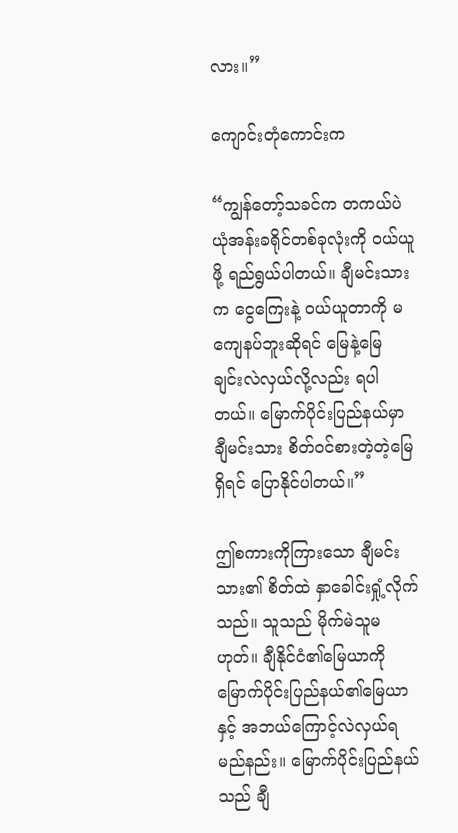လား။”

ကျောင်းတုံကောင်းက

“ကျွန်တော့်သခင်က တကယ်ပဲ ယုံအန်းခရိုင်တစ်ခုလုံးကို ဝယ်ယူဖို့ ရည်ရွယ်ပါတယ်။ ချီမင်းသားက ငွေကြေးနဲ့ ဝယ်ယူတာကို မကျေနပ်ဘူးဆိုရင် မြေနဲ့မြေ ချင်းလဲလှယ်လို့လည်း ရပါတယ်။ မြောက်ပိုင်းပြည်နယ်မှာ ချီမင်းသား စိတ်ဝင်စားတဲ့တဲ့မြေ ရှိရင် ပြောနိုင်ပါတယ်။”

ဤစကားကိုကြားသော ချီမင်းသား၏ စိတ်ထဲ နှာခေါင်းရှုံ့လိုက်သည်။ သူသည် မိုက်မဲသူမဟုတ်။ ချီနိုင်ငံ၏မြေယာကို မြောက်ပိုင်းပြည်နယ်၏မြေယာနှင့် အဘယ်ကြောင့်လဲလှယ်ရမည်နည်း။ မြောက်ပိုင်းပြည်နယ်သည် ချီ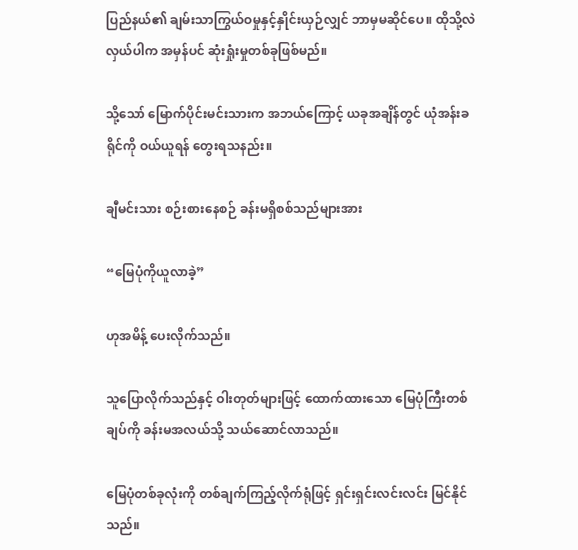ပြည်နယ်၏ ချမ်းသာကြွယ်ဝမှုနှင့်နှိုင်းယှဉ်လျှင် ဘာမှမဆိုင်‌ပေ။ ထိုသို့လဲလှယ်ပါက အမှန်ပင် ဆုံးရှုံးမှုတစ်ခုဖြစ်မည်။

သို့သော် မြောက်ပိုင်းမင်းသားက အဘယ်ကြောင့် ယခုအချိန်တွင် ယုံအန်းခရိုင်ကို ဝယ်ယူရန် တွေးရသနည်း။

ချီမင်းသား စဉ်းစားနေစဉ် ခန်းမရှိစစ်သည်များအား

“မြေပုံကိုယူလာခဲ့”

ဟုအမိန့် ပေးလိုက်သည်။

သူပြောလိုက်သည်နှင့် ဝါးတုတ်များဖြင့် ထောက်ထားသော မြေပုံကြီးတစ်ချပ်ကို ခန်းမအလယ်သို့ သယ်ဆောင်လာသည်။

မြေပုံတစ်ခုလုံးကို တစ်ချက်ကြည့်လိုက်ရုံဖြင့် ရှင်းရှင်းလင်းလင်း မြင်နိုင်သည်။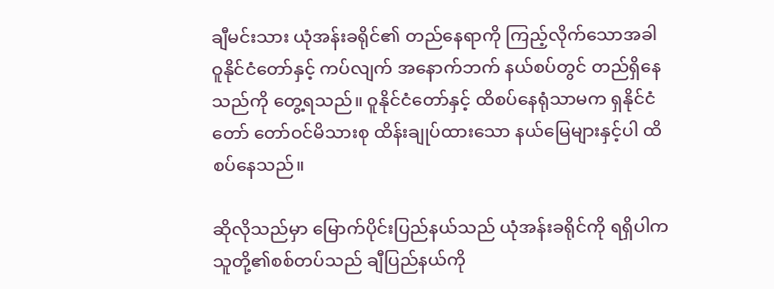ချီမင်းသား ယုံအန်းခရိုင်၏ တည်နေရာကို ကြည့်လိုက်သောအခါ ဝူနိုင်ငံတော်နှင့် ကပ်လျက် အနောက်ဘက် နယ်စပ်တွင် တည်ရှိနေသည်ကို တွေ့ရသည်။ ဝူနိုင်ငံတော်နှင့် ထိစပ်နေရုံသာမက ရှနိုင်ငံတော် တော်ဝင်မိသားစု ထိန်းချုပ်ထားသော နယ်မြေများနှင့်ပါ ထိစပ်နေသည်။

ဆိုလိုသည်မှာ မြောက်ပိုင်းပြည်နယ်သည် ယုံအန်းခရိုင်ကို ရရှိပါက သူတို့၏စစ်တပ်သည် ချီပြည်နယ်ကို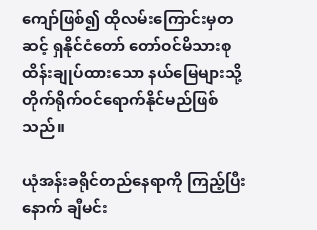ကျော်ဖြစ်၍ ထိုလမ်းကြောင်းမှတဆင့် ရှနိုင်ငံတော် တော်ဝင်မိသားစု ထိန်းချုပ်ထားသော နယ်မြေများသို့ တိုက်ရိုက်ဝင်ရောက်နိုင်မည်ဖြစ်သည်။

ယုံအန်းခရိုင်တည်နေရာကို ကြည့်ပြီးနောက် ချီမင်း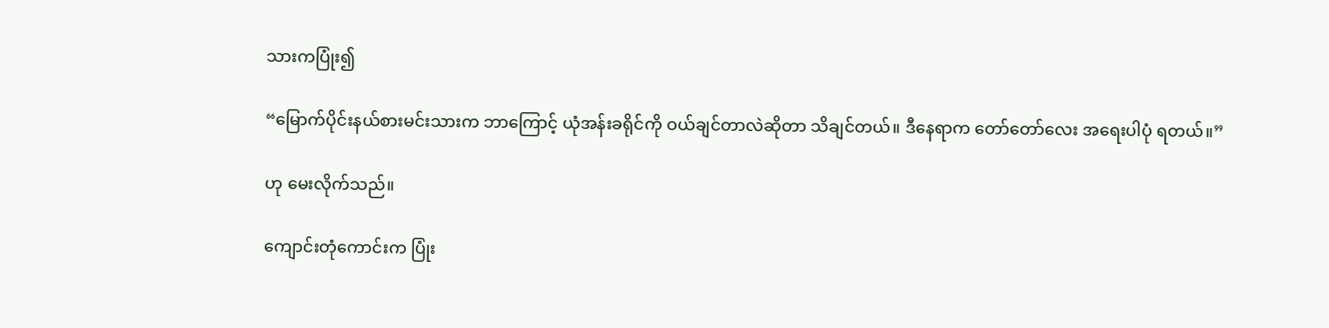သားကပြုံး၍

“မြောက်ပိုင်းနယ်စားမင်းသားက ဘာကြောင့် ယုံအန်းခရိုင်ကို ဝယ်ချင်တာလဲဆိုတာ သိချင်တယ်။ ဒီနေရာက တော်တော်လေး အရေးပါပုံ ရတယ်။”

ဟု မေးလိုက်သည်။

ကျောင်းတုံကောင်းက ပြုံး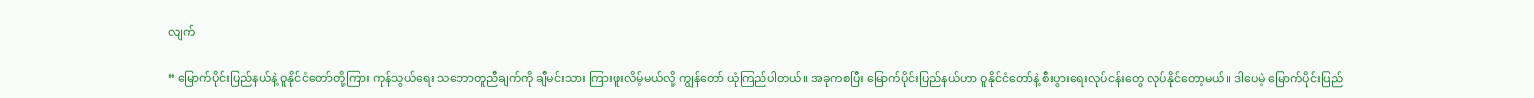လျက်

“ မြောက်ပိုင်းပြည်နယ်နဲ့ ဝူနိုင်ငံတော်တို့ကြား ကုန်သွယ်ရေး သဘောတူညီချက်ကို ချီမင်းသား ကြားဖူးလိမ့်မယ်လို့ ကျွန်တော် ယုံကြည်ပါတယ်။ အခုကစပြီး မြောက်ပိုင်းပြည်နယ်ဟာ ဝူနိုင်ငံတော်နဲ့ စီးပွားရေးလုပ်ငန်းတွေ လုပ်နိုင်တော့မယ်။ ဒါပေမဲ့ မြောက်ပိုင်းပြည်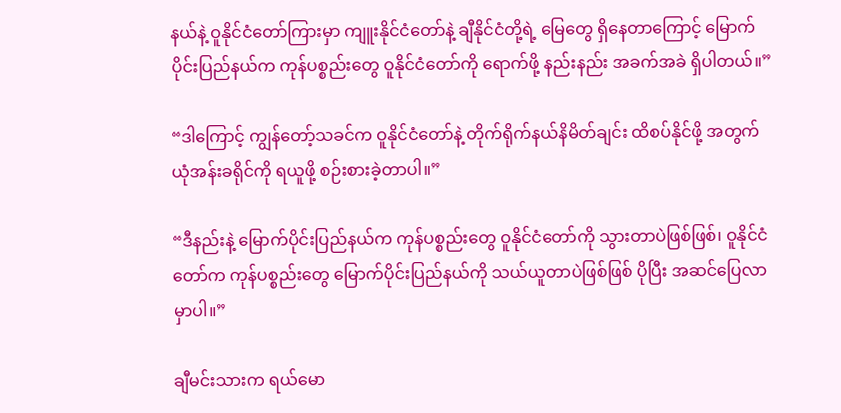နယ်နဲ့ ဝူနိုင်ငံတော်ကြားမှာ ကျူးနိုင်ငံတော်နဲ့ ချီနိုင်ငံတို့ရဲ့ မြေတွေ ရှိနေတာကြောင့် မြောက်ပိုင်းပြည်နယ်က ကုန်ပစ္စည်းတွေ ဝူနိုင်ငံတော်ကို ရောက်ဖို့ နည်းနည်း အခက်အခဲ ရှိပါတယ်။”

“ဒါကြောင့် ကျွန်တော့်သခင်က ဝူနိုင်ငံတော်နဲ့ တိုက်ရိုက်နယ်နိမိတ်ချင်း ထိစပ်နိုင်ဖို့ အတွက် ယုံအန်းခရိုင်ကို ရယူဖို့ စဉ်းစားခဲ့တာပါ။”

“ဒီနည်းနဲ့ မြောက်ပိုင်းပြည်နယ်က ကုန်ပစ္စည်းတွေ ဝူနိုင်ငံတော်ကို သွားတာပဲဖြစ်ဖြစ်၊ ဝူနိုင်ငံတော်က ကုန်ပစ္စည်းတွေ မြောက်ပိုင်းပြည်နယ်ကို သယ်ယူတာပဲဖြစ်ဖြစ် ပိုပြီး အဆင်ပြေလာမှာပါ။”

ချီမင်းသားက ရယ်မော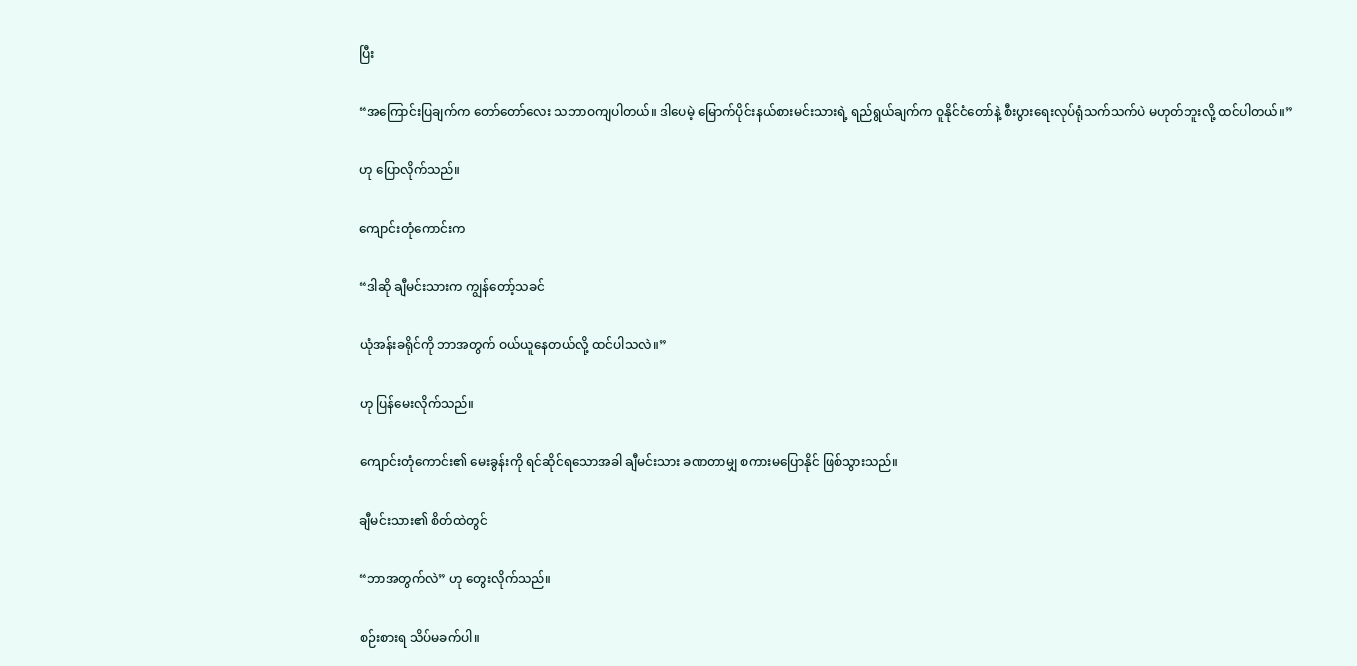ပြီး

“အကြောင်းပြချက်က တော်တော်လေး သဘာဝကျပါတယ်။ ဒါပေမဲ့ မြောက်ပိုင်းနယ်စားမင်းသားရဲ့ ရည်ရွယ်ချက်က ဝူနိုင်ငံတော်နဲ့ စီးပွားရေးလုပ်ရုံသက်သက်ပဲ မဟုတ်ဘူးလို့ ထင်ပါတယ်။”

ဟု ပြောလိုက်သည်။

ကျောင်းတုံကောင်းက

“ဒါဆို ချီမင်းသားက ကျွန်တော့်သခင်

ယုံအန်းခရိုင်ကို ဘာအတွက် ဝယ်ယူနေတယ်လို့ ထင်ပါသလဲ။”

ဟု ပြန်မေးလိုက်သည်။

ကျောင်းတုံကောင်း၏ မေးခွန်းကို ရင်ဆိုင်ရသောအခါ ချီမင်းသား ခဏတာမျှ စကားမပြောနိုင် ဖြစ်သွားသည်။

ချီမင်းသား၏ စိတ်ထဲတွင်

“ဘာအတွက်လဲ” ဟု တွေးလိုက်သည်။

စဉ်းစားရ သိပ်မခက်ပါ။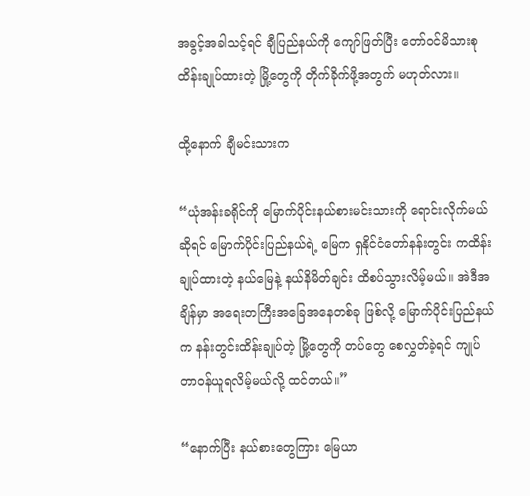အခွင့်အခါသင့်ရင် ချီပြည်နယ်ကို ကျော်ဖြတ်ပြီး တော်ဝင်မိသားစု ထိန်းချုပ်ထားတဲ့ မြို့တွေကို တိုက်ခိုက်ဖို့အတွက် မဟုတ်လား။

ထို့နောက် ချီမင်းသားက

“ယုံအန်းခရိုင်ကို မြောက်ပိုင်းနယ်စားမင်းသားကို ရောင်းလိုက်မယ်ဆိုရင် မြောက်ပိုင်းပြည်နယ်ရဲ့ မြေက ရှနိုင်ငံတော်နန်းတွင်း ကထိန်းချုပ်ထားတဲ့ နယ်မြေနဲ့ နယ်နိမိတ်ချင်း ထိစပ်သွားလိမ့်မယ်။ အဲဒီအချိန်မှာ အရေးတကြီးအခြေအနေတစ်ခု ဖြစ်လို့ မြောက်ပိုင်းပြည်နယ်က နန်းတွင်းထိန်းချုပ်တဲ့ မြို့တွေကို တပ်တွေ စေလွှတ်ခဲ့ရင် ကျုပ် တာဝန်ယူရလိမ့်မယ်လို့ ထင်တယ်။”

“နောက်ပြီး နယ်စားတွေကြား မြေယာ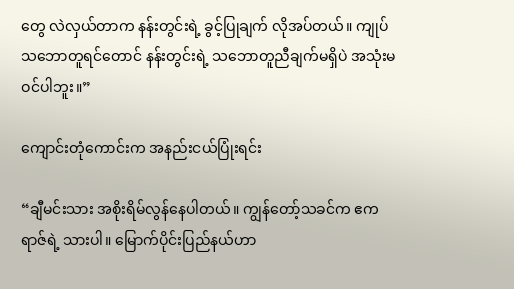တွေ လဲလှယ်တာက နန်းတွင်းရဲ့ ခွင့်ပြုချက် လိုအပ်တယ်။ ကျုပ် သဘောတူရင်တောင် နန်းတွင်းရဲ့ သဘောတူညီချက်မရှိပဲ အသုံးမဝင်ပါဘူး။”

ကျောင်းတုံကောင်းက အနည်းငယ်ပြုံးရင်း

“ချီမင်းသား အစိုးရိမ်လွန်နေပါတယ်။ ကျွန်တော့်သခင်က ဧကရာဇ်ရဲ့ သားပါ။ မြောက်ပိုင်းပြည်နယ်ဟာ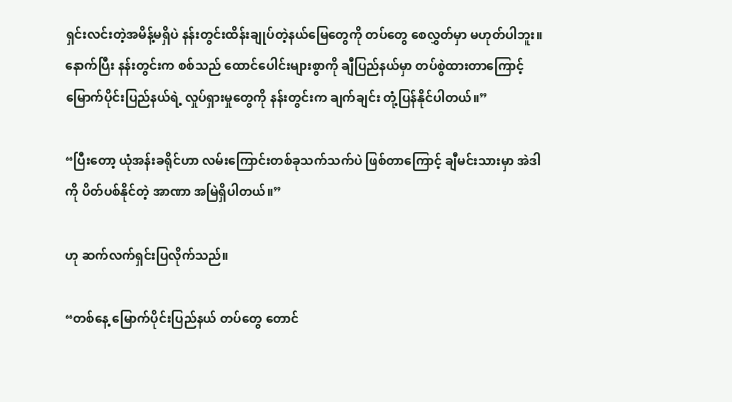ရှင်းလင်းတဲ့အမိန့်မရှိပဲ နန်းတွင်းထိန်းချုပ်တဲ့နယ်မြေတွေကို တပ်တွေ စေလွှတ်မှာ မဟုတ်ပါဘူး။ နောက်ပြီး နန်းတွင်းက စစ်သည် ထောင်ပေါင်းများစွာကို ချီပြည်နယ်မှာ တပ်စွဲထားတာကြောင့် မြောက်ပိုင်းပြည်နယ်ရဲ့ လှုပ်ရှားမှုတွေကို နန်းတွင်းက ချက်ချင်း တုံ့ပြန်နိုင်ပါတယ်။”

“ပြီးတော့ ယုံအန်းခရိုင်ဟာ လမ်းကြောင်းတစ်ခုသက်သက်ပဲ ဖြစ်တာကြောင့် ချီမင်းသားမှာ အဲဒါကို ပိတ်ပစ်နိုင်တဲ့ အာဏာ အမြဲရှိပါတယ်။”

ဟု ဆက်လက်ရှင်းပြလိုက်သည်။

“တစ်နေ့ မြောက်ပိုင်းပြည်နယ် တပ်တွေ တောင်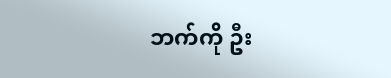ဘက်ကို ဦး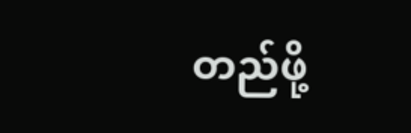တည်ဖို့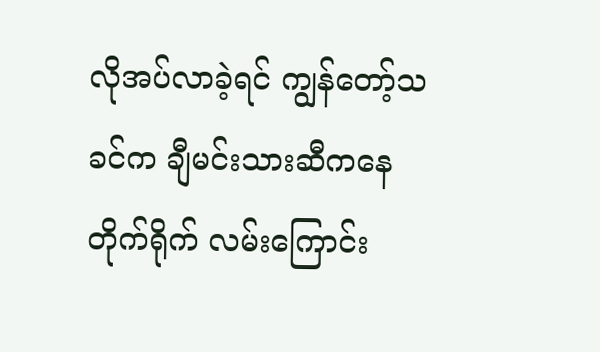လိုအပ်လာခဲ့ရင် ကျွန်တော့်သခင်က ချီမင်းသားဆီကနေ တိုက်ရိုက် လမ်းကြောင်း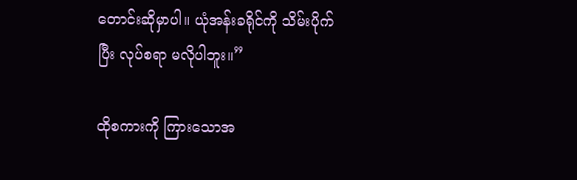တောင်းဆိုမှာပါ။ ယုံအန်းခရိုင်ကို သိမ်းပိုက်ပြီး လုပ်စရာ မလိုပါဘူး။”

ထိုစကားကို ကြားသောအ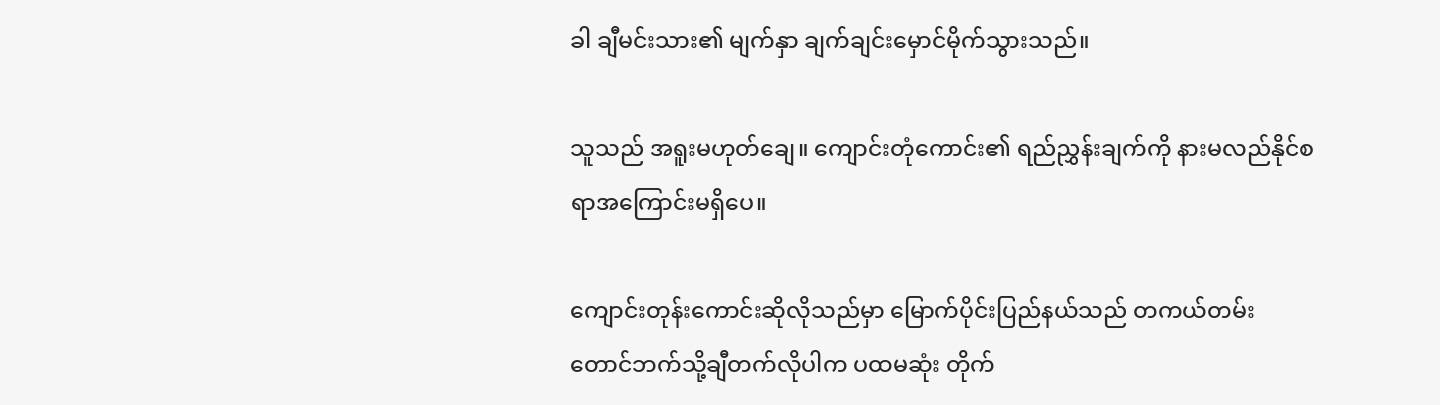ခါ ချီမင်းသား၏ မျက်နှာ ချက်ချင်းမှောင်မိုက်သွားသည်။

သူသည် အရူးမဟုတ်ချေ။ ကျောင်းတုံကောင်း၏ ရည်ညွှန်းချက်ကို နားမလည်နိုင်စရာအကြောင်းမရှိပေ။

ကျောင်းတုန်းကောင်းဆိုလိုသည်မှာ မြောက်ပိုင်းပြည်နယ်သည် တကယ်တမ်း တောင်ဘက်သို့ချီတက်လိုပါက ပထမဆုံး တိုက်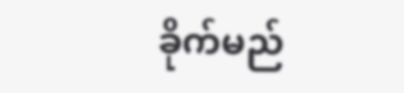ခိုက်မည်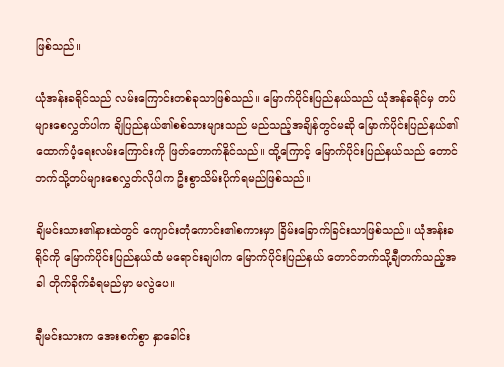ဖြစ်သည်။

ယုံအန်းခရိုင်သည် လမ်းကြောင်းတစ်ခုသာဖြစ်သည်။ မြောက်ပိုင်းပြည်နယ်သည် ယုံအန်ခရိုင်မှ တပ်များစေလွှတ်ပါက ချိပြည်နယ်၏စစ်သားများသည် မည်သည့်အချိန်တွင်မဆို မြောက်ပိုင်းပြည်နယ်၏ထောက်ပံ့ရေးလမ်းကြောင်းကို ဖြတ်တောက်နိုင်သည်။ ထို့ကြောင့် မြောက်ပိုင်းပြည်နယ်သည် တောင်ဘက်သို့တပ်များစေလွှတ်လိုပါက ဦးစွာသိမ်းပိုက်ရမည်ဖြစ်သည်။

ချိမင်းသား၏နားထဲတွင် ကျောင်းတုံကောင်း၏စကားမှာ ခြိမ်းခြောက်ခြင်းသာဖြစ်သည်။ ယုံအန်းခရိုင်ကို မြောက်ပိုင်းပြည်နယ်ထံ မရောင်းချပါက မြောက်ပိုင်းပြည်နယ် တောင်ဘက်သို့ချီတက်သည့်အခါ တိုက်ခိုက်ခံရမည်မှာ မလွဲပေ။

ချီမင်းသားက အေးစက်စွာ နှာခေါင်း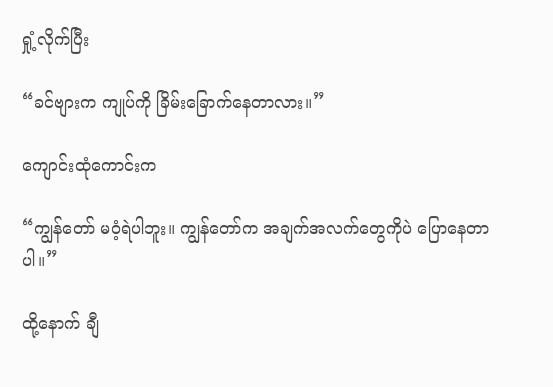ရှုံ့လိုက်ပြီး

“ခင်ဗျားက ကျုပ်ကို ခြိမ်းခြောက်နေတာလား။”

ကျောင်းထုံကောင်းက

“ကျွန်တော် မဝံ့ရဲပါဘူး။ ကျွန်တော်က အချက်အလက်တွေကိုပဲ ပြောနေတာပါ။”

ထို့နောက် ချီ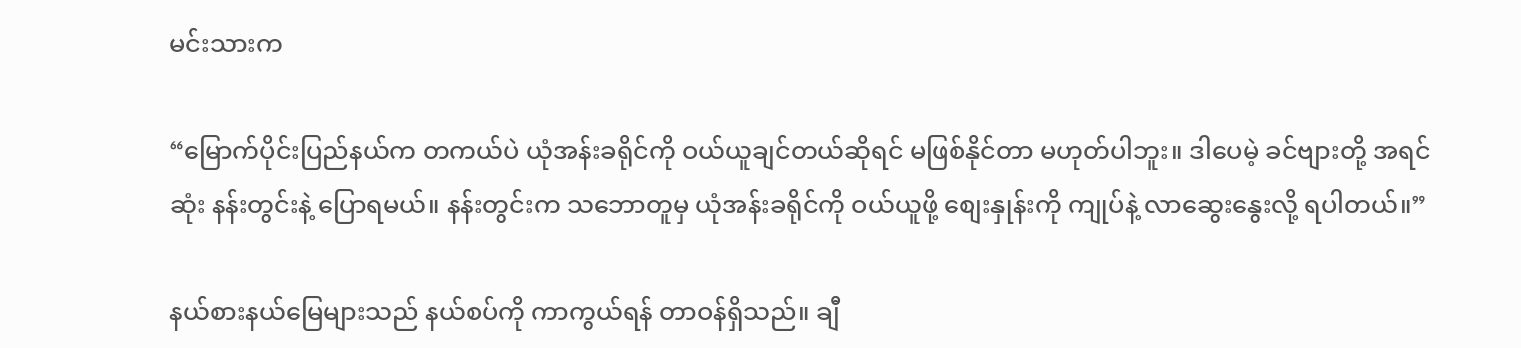မင်းသားက

“မြောက်ပိုင်းပြည်နယ်က တကယ်ပဲ ယုံအန်းခရိုင်ကို ဝယ်ယူချင်တယ်ဆိုရင် မဖြစ်နိုင်တာ မဟုတ်ပါဘူး။ ဒါပေမဲ့ ခင်ဗျားတို့ အရင်ဆုံး နန်းတွင်းနဲ့ ပြောရမယ်။ နန်းတွင်းက သဘောတူမှ ယုံအန်းခရိုင်ကို ဝယ်ယူဖို့ စျေးနှုန်းကို ကျုပ်နဲ့ လာဆွေးနွေးလို့ ရပါတယ်။”

နယ်စားနယ်မြေများသည် နယ်စပ်ကို ကာကွယ်ရန် တာဝန်ရှိသည်။ ချီ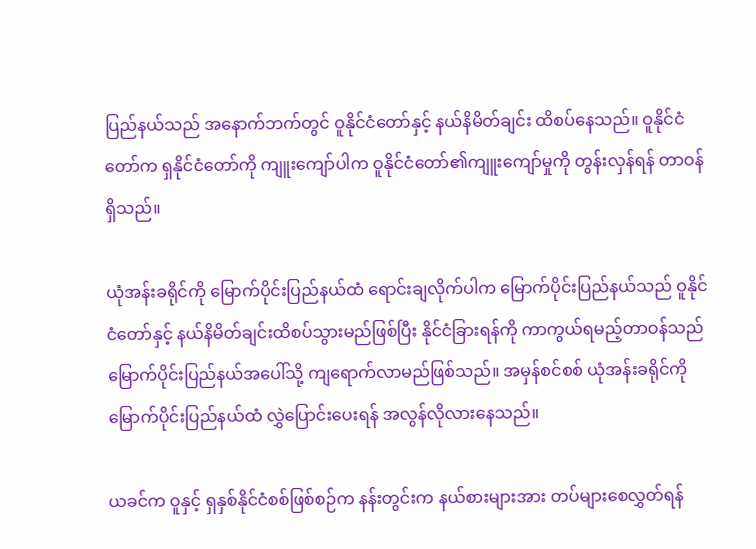ပြည်နယ်သည် အနောက်ဘက်တွင် ဝူနိုင်ငံတော်နှင့် နယ်နိမိတ်ချင်း ထိစပ်နေသည်။ ဝူနိုင်ငံတော်က ရှနိုင်ငံတော်ကို ကျူးကျော်ပါက ဝူနိုင်ငံတော်၏ကျူးကျော်မှုကို တွန်းလှန်ရန် တာဝန်ရှိသည်။

ယုံအန်းခရိုင်ကို မြောက်ပိုင်းပြည်နယ်ထံ ရောင်းချလိုက်ပါက မြောက်ပိုင်းပြည်နယ်သည် ဝူနိုင်ငံတော်နှင့် နယ်နိမိတ်ချင်းထိစပ်သွားမည်ဖြစ်ပြီး နိုင်ငံခြားရန်ကို ကာကွယ်ရမည့်တာဝန်သည် မြောက်ပိုင်းပြည်နယ်အပေါ်သို့ ကျရောက်လာမည်ဖြစ်သည်။ အမှန်စင်စစ် ယုံအန်းခရိုင်ကို မြောက်ပိုင်းပြည်နယ်ထံ လွှဲပြောင်းပေးရန် အလွန်လိုလားနေသည်။

ယခင်က ဝူနှင့် ရှနှစ်နိုင်ငံစစ်ဖြစ်စဉ်က နန်းတွင်းက နယ်စားများအား တပ်များစေလွှတ်ရန်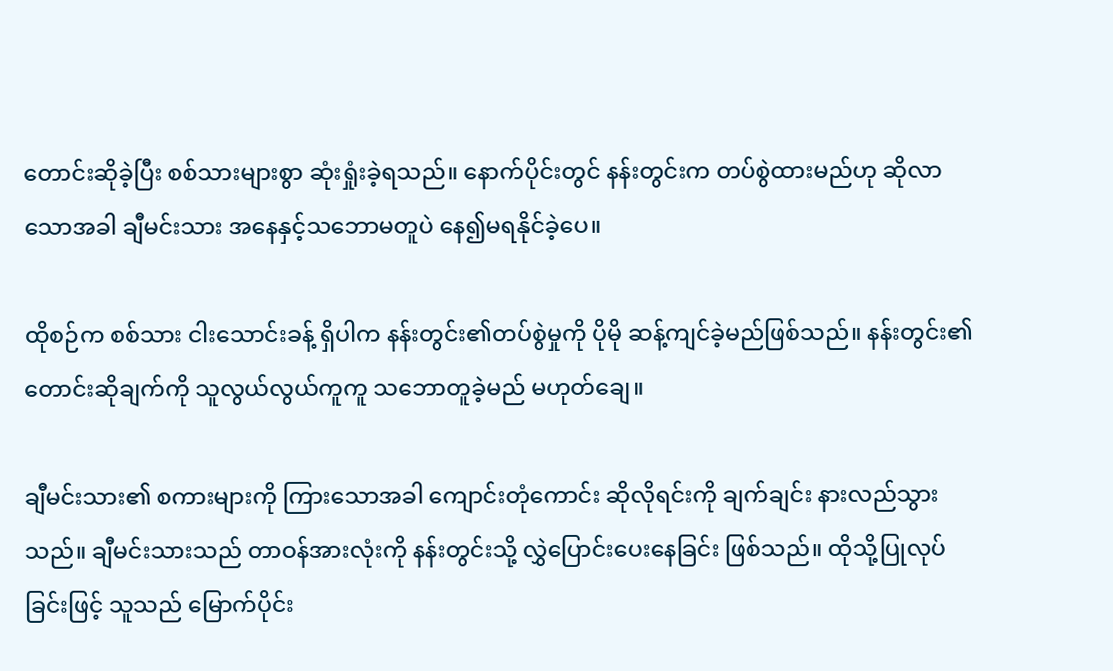တောင်းဆိုခဲ့ပြီး စစ်သားများစွာ ဆုံးရှုံးခဲ့ရသည်။ နောက်ပိုင်းတွင် နန်းတွင်းက တပ်စွဲထားမည်ဟု ဆိုလာသောအခါ ချီမင်းသား အနေနှင့်သဘောမတူပဲ နေ၍မရနိုင်ခဲ့ပေ။

ထိုစဉ်က စစ်သား ငါးသောင်းခန့် ရှိပါက နန်းတွင်း၏တပ်စွဲမှုကို ပိုမို ဆန့်ကျင်ခဲ့မည်ဖြစ်သည်။ နန်းတွင်း၏ တောင်းဆိုချက်ကို သူလွယ်လွယ်ကူကူ သဘောတူခဲ့မည် မဟုတ်ချေ။

ချီမင်းသား၏ စကားများကို ကြားသောအခါ ကျောင်းတုံကောင်း ဆိုလိုရင်းကို ချက်ချင်း နားလည်သွားသည်။ ချီမင်းသားသည် တာဝန်အားလုံးကို နန်းတွင်းသို့ လွှဲပြောင်းပေးနေခြင်း ဖြစ်သည်။ ထိုသို့ပြုလုပ်ခြင်းဖြင့် သူသည် မြောက်ပိုင်း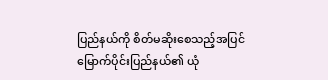ပြည်နယ်ကို စိတ်မဆိုးစေသည့်အပြင် မြောက်ပိုင်းပြည်နယ်၏ ယုံ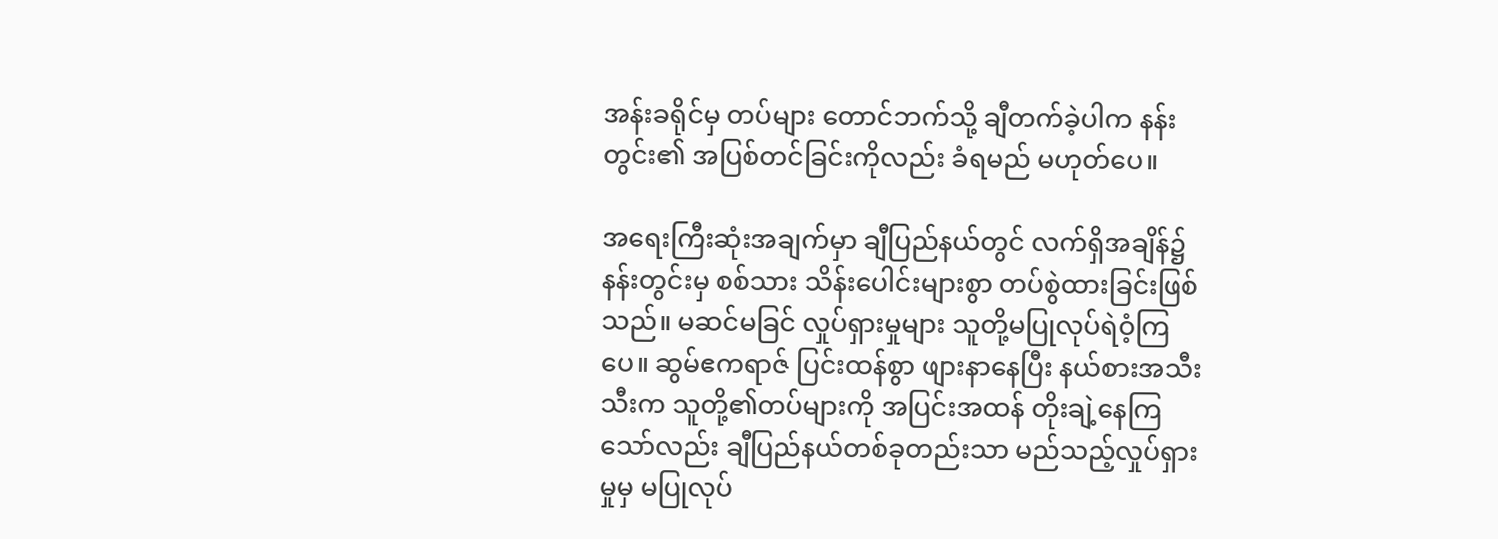အန်းခရိုင်မှ တပ်များ တောင်ဘက်သို့ ချီတက်ခဲ့ပါက နန်းတွင်း၏ အပြစ်တင်ခြင်းကိုလည်း ခံရမည် မဟုတ်ပေ။

အရေးကြီးဆုံးအချက်မှာ ချီပြည်နယ်တွင် လက်ရှိအချိန်၌ နန်းတွင်းမှ စစ်သား သိန်းပေါင်းများစွာ တပ်စွဲထားခြင်းဖြစ်သည်။ မဆင်မခြင် လှုပ်ရှားမှုများ သူတို့မပြုလုပ်ရဲဝံ့ကြပေ။ ဆွမ်ဧကရာဇ် ပြင်းထန်စွာ ဖျားနာနေပြီး နယ်စားအသီးသီးက သူတို့၏တပ်များကို အပြင်းအထန် တိုးချဲ့နေကြသော်လည်း ချီပြည်နယ်တစ်ခုတည်းသာ မည်သည့်လှုပ်ရှားမှုမှ မပြုလုပ်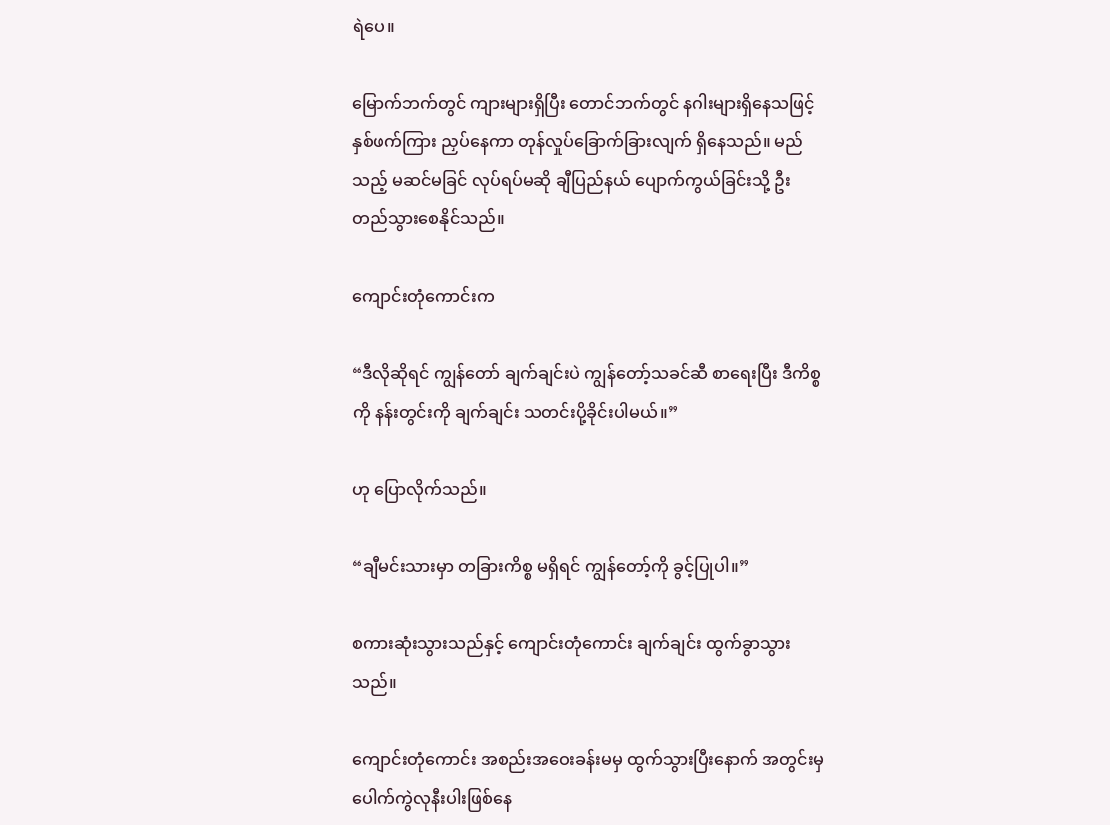ရဲပေ။

မြောက်ဘက်တွင် ကျားများရှိပြီး တောင်ဘက်တွင် နဂါးများရှိနေသဖြင့် နှစ်ဖက်ကြား ညှပ်နေကာ တုန်လှုပ်ခြောက်ခြားလျက် ရှိနေသည်။ မည်သည့် မဆင်မခြင် လုပ်ရပ်မဆို ချီပြည်နယ် ပျောက်ကွယ်ခြင်းသို့ ဦးတည်သွားစေနိုင်သည်။

ကျောင်းတုံကောင်းက

“ဒီလိုဆိုရင် ကျွန်တော် ချက်ချင်းပဲ ကျွန်တော့်သခင်ဆီ စာရေးပြီး ဒီကိစ္စကို နန်းတွင်းကို ချက်ချင်း သတင်းပို့ခိုင်းပါမယ်။”

ဟု ပြောလိုက်သည်။

“ချီမင်းသားမှာ တခြားကိစ္စ မရှိရင် ကျွန်တော့်ကို ခွင့်ပြုပါ။”

စကားဆုံးသွားသည်နှင့် ကျောင်းတုံကောင်း ချက်ချင်း ထွက်ခွာသွားသည်။

ကျောင်းတုံကောင်း အစည်းအဝေးခန်းမမှ ထွက်သွားပြီးနောက် အတွင်းမှပေါက်ကွဲလုနီးပါးဖြစ်နေ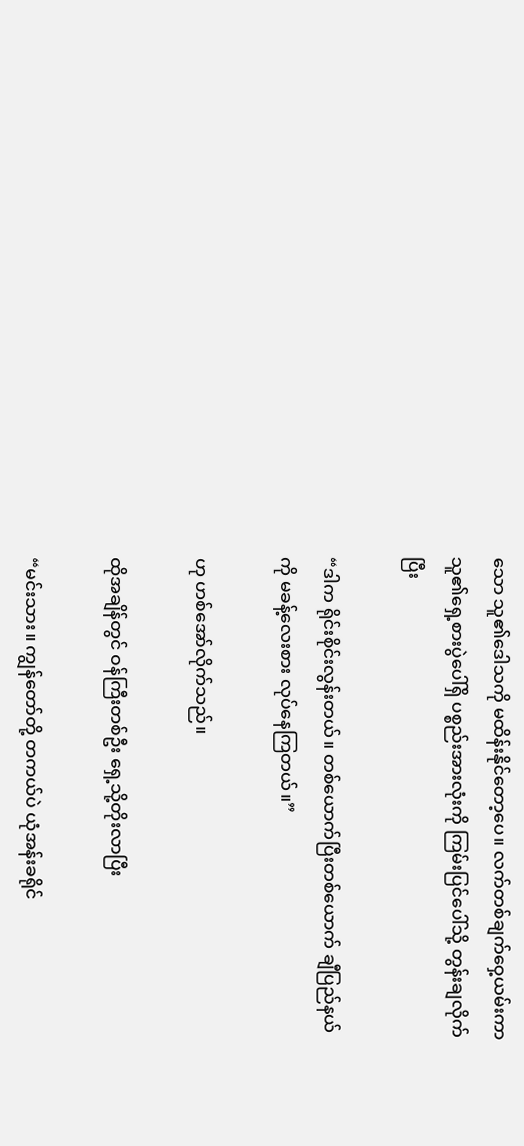သော သူ၏ဒေါသကို မထိန်းနိုင်တော့ပေ။ လက်တစ်ချက်ဝှေ့ယမ်းကာ သူ၏ရှေ့စားပွဲပေါ်ရှိ ပစ္စည်းအားလုံးကို ကြမ်းပြင်ပေါ်သို့ တွန်းချလိုက်ပြီး

“ဒါက ရိုင်းစိုင်းလွန်းတယ်။ တစ်ယောက်ပြီးတစ်ယောက် ချီပြည်နယ်ကို မခန့်လေးစား လုပ်နေကြတယ်။”

ဟု ဟစ်အော်လိုက်သည်။

ထိုအချိန်တွင် ဝန်ကြီးတစ်ဦး ရှေ့သို့တိုးလာပြီး

“မင်းသား။ ကျွန်တော်တို့ တကယ်ပဲ ယုံအန်းခရိုင်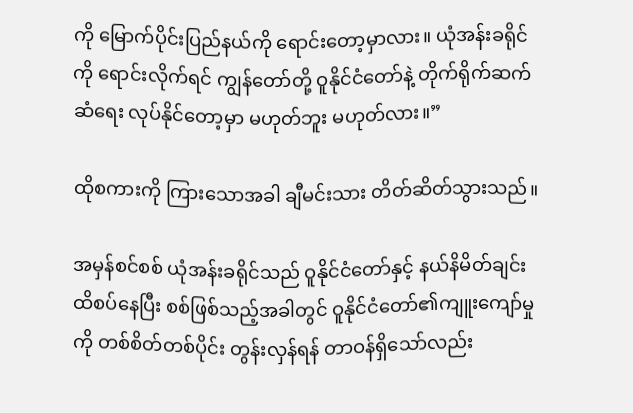ကို မြောက်ပိုင်းပြည်နယ်ကို ရောင်းတော့မှာလား။ ယုံအန်းခရိုင်ကို ရောင်းလိုက်ရင် ကျွန်တော်တို့ ဝူနိုင်ငံတော်နဲ့ တိုက်ရိုက်ဆက်ဆံရေး လုပ်နိုင်တော့မှာ မဟုတ်ဘူး မဟုတ်လား။”

ထိုစကားကို ကြားသောအခါ ချီမင်းသား တိတ်ဆိတ်သွားသည်။

အမှန်စင်စစ် ယုံအန်းခရိုင်သည် ဝူနိုင်ငံတော်နှင့် နယ်နိမိတ်ချင်းထိစပ်နေပြီး စစ်ဖြစ်သည့်အခါတွင် ဝူနိုင်ငံတော်၏ကျူးကျော်မှုကို တစ်စိတ်တစ်ပိုင်း တွန်းလှန်ရန် တာဝန်ရှိသော်လည်း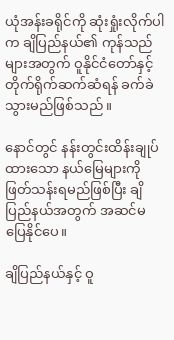ယုံအန်းခရိုင်ကို ဆုံးရှုံးလိုက်ပါက ချိပြည်နယ်၏ ကုန်သည်များအတွက် ဝူနိုင်ငံတော်နှင့် တိုက်ရိုက်ဆက်ဆံရန် ခက်ခဲသွားမည်ဖြစ်သည်။

နောင်တွင် နန်းတွင်းထိန်းချုပ်ထားသော နယ်မြေများကို ဖြတ်သန်းရမည်ဖြစ်ပြီး ချိပြည်နယ်အတွက် အဆင်မပြေနိုင်ပေ။

ချိပြည်နယ်နှင့် ဝူ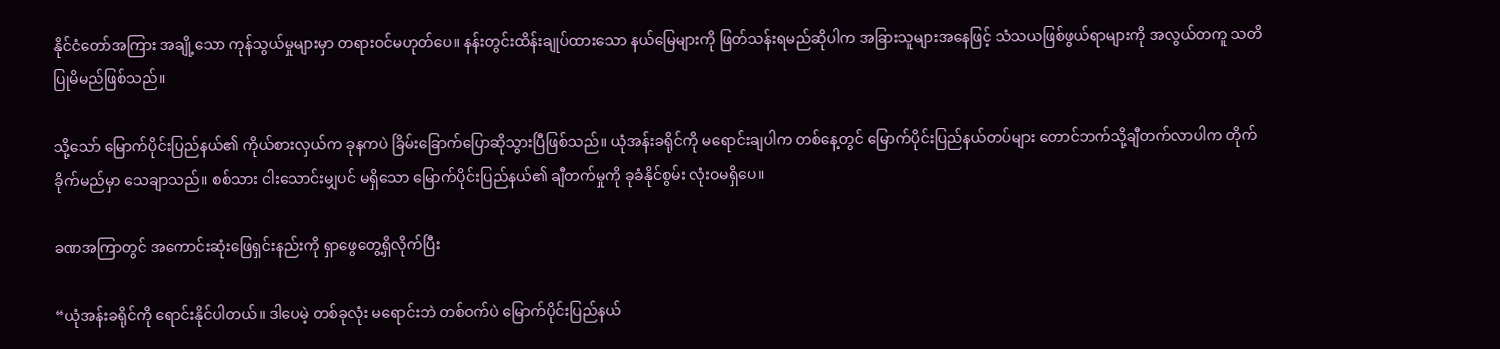နိုင်ငံတော်အကြား အချို့သော ကုန်သွယ်မှုများမှာ တရားဝင်မဟုတ်ပေ။ နန်းတွင်းထိန်းချုပ်ထားသော နယ်မြေများကို ဖြတ်သန်းရမည်ဆိုပါက အခြားသူများအနေဖြင့် သံသယဖြစ်ဖွယ်ရာများကို အလွယ်တကူ သတိပြုမိမည်ဖြစ်သည်။

သို့သော် မြောက်ပိုင်းပြည်နယ်၏ ကိုယ်စားလှယ်က ခုနကပဲ ခြိမ်းခြောက်ပြောဆိုသွားပြီဖြစ်သည်။ ယုံအန်းခရိုင်ကို မရောင်းချပါက တစ်နေ့တွင် မြောက်ပိုင်းပြည်နယ်တပ်များ တောင်ဘက်သို့ချီတက်လာပါက တိုက်ခိုက်မည်မှာ သေချာသည်။ စစ်သား ငါးသောင်းမျှပင် မရှိသော မြောက်ပိုင်းပြည်နယ်၏ ချီတက်မှုကို ခုခံနိုင်စွမ်း လုံးဝမရှိပေ။

ခဏအကြာတွင် အကောင်းဆုံးဖြေရှင်းနည်းကို ရှာဖွေတွေ့ရှိလိုက်ပြီး

“ယုံအန်းခရိုင်ကို ရောင်းနိုင်ပါတယ်။ ဒါပေမဲ့ တစ်ခုလုံး မရောင်းဘဲ တစ်ဝက်ပဲ မြောက်ပိုင်းပြည်နယ်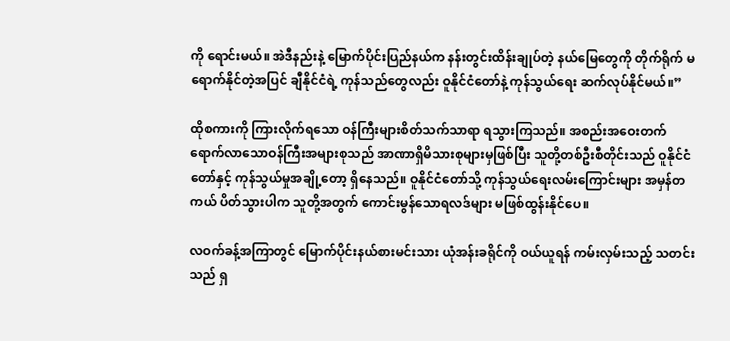ကို ရောင်းမယ်။ အဲဒီနည်းနဲ့ မြောက်ပိုင်းပြည်နယ်က နန်းတွင်းထိန်းချုပ်တဲ့ နယ်မြေတွေကို တိုက်ရိုက် မရောက်နိုင်တဲ့အပြင် ချီနိုင်ငံရဲ့ ကုန်သည်တွေလည်း ဝူနိုင်ငံတော်နဲ့ ကုန်သွယ်ရေး ဆက်လုပ်နိုင်မယ်။”

ထိုစကားကို ကြားလိုက်ရသော ဝန်ကြီးများစိတ်သက်သာရာ ရသွားကြသည်။ အစည်းအ‌ဝေးတက်ရောက်လာသောဝန်ကြီးအများစုသည် အာဏာရှိမိသားစုများမှဖြစ်ပြီး သူတို့တစ်ဦးစီတိုင်းသည် ဝူနိုင်ငံတော်နှင့် ကုန်သွယ်မှုအချို့တော့ ရှိနေသည်။ ဝူနိုင်ငံတော်သို့ ကုန်သွယ်ရေးလမ်းကြောင်းများ အမှန်တကယ် ပိတ်သွားပါက သူတို့အတွက် ကောင်းမွန်သောရလဒ်များ မဖြစ်ထွန်းနိုင်ပေ။

လဝက်ခန့်အကြာတွင် မြောက်ပိုင်းနယ်စားမင်းသား ယုံအန်းခရိုင်ကို ဝယ်ယူရန် ကမ်းလှမ်းသည့် သတင်းသည် ရှ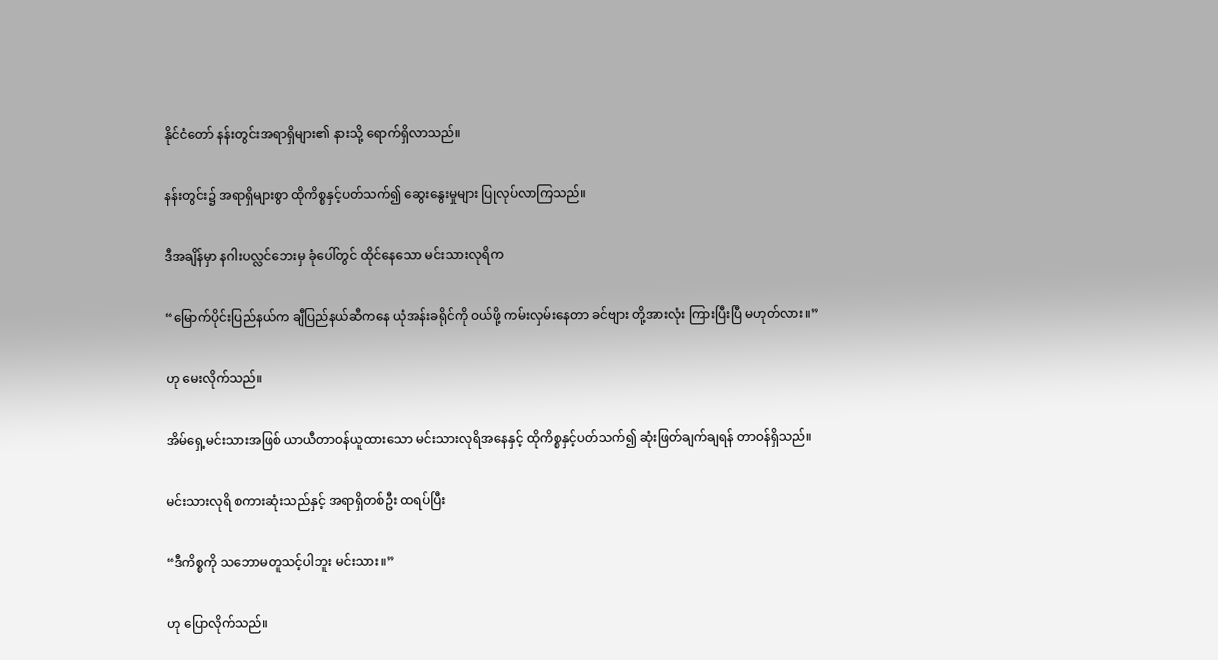နိုင်ငံတော် နန်းတွင်းအရာရှိများ၏ နားသို့ ရောက်ရှိလာသည်။

နန်းတွင်း၌ အရာရှိများစွာ ထိုကိစ္စနှင့်ပတ်သက်၍ ဆွေးနွေးမှုများ ပြုလုပ်လာကြသည်။

ဒီအချိန်မှာ နဂါးပလ္လင်ဘေးမှ ခုံပေါ်တွင် ထိုင်နေသော မင်းသားလုရိက

“မြောက်ပိုင်းပြည်နယ်က ချီပြည်နယ်ဆီကနေ ယုံအန်းခရိုင်ကို ဝယ်ဖို့ ကမ်းလှမ်းနေတာ ခင်ဗျား တို့အားလုံး ကြားပြီးပြီ မဟုတ်လား။”

ဟု မေးလိုက်သည်။

အိမ်ရှေ့မင်းသားအဖြစ် ယာယီတာဝန်ယူထားသော မင်းသားလုရိအနေနှင့် ထိုကိစ္စနှင့်ပတ်သက်၍ ဆုံးဖြတ်ချက်ချရန် တာဝန်ရှိသည်။

မင်းသားလုရိ စကားဆုံးသည်နှင့် အရာရှိတစ်ဦး ထရပ်ပြီး

“ဒီကိစ္စကို သဘောမတူသင့်ပါဘူး မင်းသား။”

ဟု ပြောလိုက်သည်။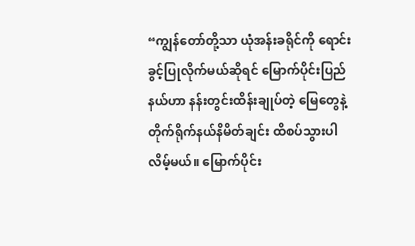“ကျွန်တော်တို့သာ ယုံအန်းခရိုင်ကို ရောင်းခွင့်ပြုလိုက်မယ်ဆိုရင် မြောက်ပိုင်းပြည်နယ်ဟာ နန်းတွင်းထိန်းချုပ်တဲ့ မြေတွေနဲ့ တိုက်ရိုက်နယ်နိမိတ်ချင်း ထိစပ်သွားပါလိမ့်မယ်။ မြောက်ပိုင်း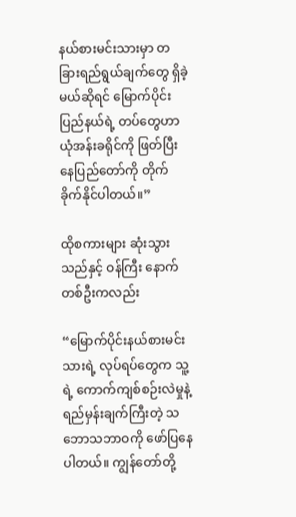နယ်စားမင်းသားမှာ တခြားရည်ရွယ်ချက်တွေ ရှိခဲ့မယ်ဆိုရင် မြောက်ပိုင်းပြည်နယ်ရဲ့ တပ်တွေဟာ ယုံအန်းခရိုင်ကို ဖြတ်ပြီး နေပြည်တော်ကို တိုက်ခိုက်နိုင်ပါတယ်။”

ထိုစကားများ ဆုံးသွားသည်နှင့် ဝန်ကြီး နောက်တစ်ဦးကလည်း

“မြောက်ပိုင်းနယ်စားမင်းသားရဲ့ လုပ်ရပ်တွေက သူ့ရဲ့ ကောက်ကျစ်စဉ်းလဲမှုနဲ့ ရည်မှန်းချက်ကြီးတဲ့ သဘောသဘာဝကို ဖော်ပြနေပါတယ်။ ကျွန်တော်တို့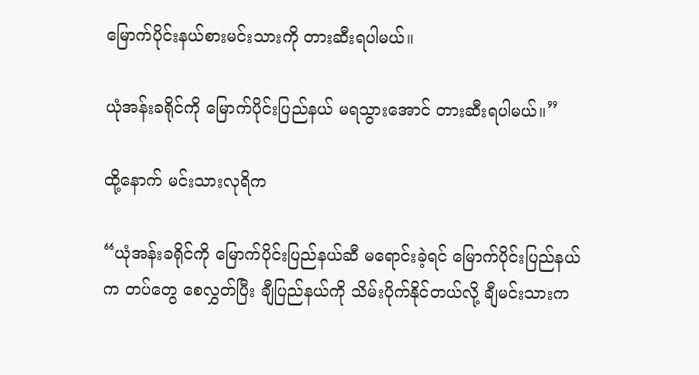မြောက်ပိုင်းနယ်စားမင်းသားကို တားဆီးရပါမယ်။

ယုံအန်းခရိုင်ကို မြောက်ပိုင်းပြည်နယ် မရသွားအောင် တားဆီးရပါမယ်။”

ထို့နောက် မင်းသားလုရိက

“ယုံအန်းခရိုင်ကို မြောက်ပိုင်းပြည်နယ်ဆီ မရောင်းခဲ့ရင် မြောက်ပိုင်းပြည်နယ်က တပ်တွေ စေလွှတ်ပြီး ချီပြည်နယ်ကို သိမ်းပိုက်နိုင်တယ်လို့ ချီမင်းသားက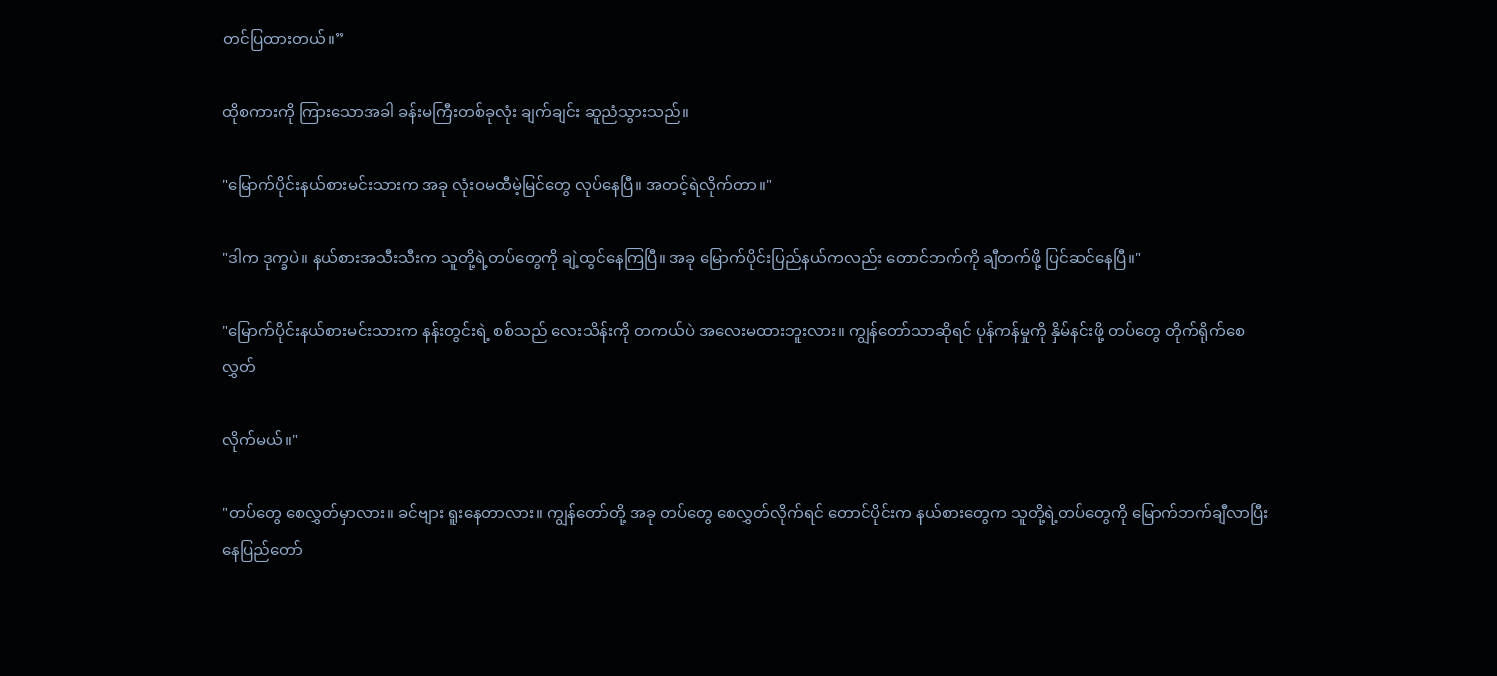တင်ပြထားတယ်။”

ထိုစကားကို ကြားသောအခါ ခန်းမကြီးတစ်ခုလုံး ချက်ချင်း ဆူညံသွားသည်။

"မြောက်ပိုင်းနယ်စားမင်းသားက အခု လုံးဝမထီမဲ့မြင်တွေ လုပ်နေပြီ။ အတင့်ရဲလိုက်တာ။"

"ဒါက ဒုက္ခပဲ။ နယ်စားအသီးသီးက သူတို့ရဲ့တပ်တွေကို ချဲ့ထွင်နေကြပြီ။ အခု မြောက်ပိုင်းပြည်နယ်ကလည်း တောင်ဘက်ကို ချီတက်ဖို့ ပြင်ဆင်နေပြီ။"

"မြောက်ပိုင်းနယ်စားမင်းသားက နန်းတွင်းရဲ့ စစ်သည် လေးသိန်းကို တကယ်ပဲ အလေးမထားဘူးလား။ ကျွန်တော်သာဆိုရင် ပုန်ကန်မှုကို နှိမ်နင်းဖို့ တပ်တွေ တိုက်ရိုက်စေလွှတ်

လိုက်မယ်။"

"တပ်တွေ စေလွှတ်မှာလား။ ခင်ဗျား ရူးနေတာလား။ ကျွန်တော်တို့ အခု တပ်တွေ စေလွှတ်လိုက်ရင် တောင်ပိုင်းက နယ်စားတွေက သူတို့ရဲ့တပ်တွေကို မြောက်ဘက်ချီလာပြီး နေပြည်တော်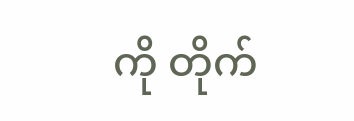ကို တိုက်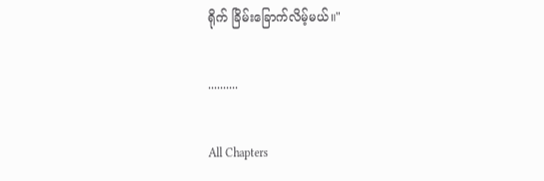ရိုက် ခြိမ်းခြောက်လိမ့်မယ်။"

..........

All Chapters